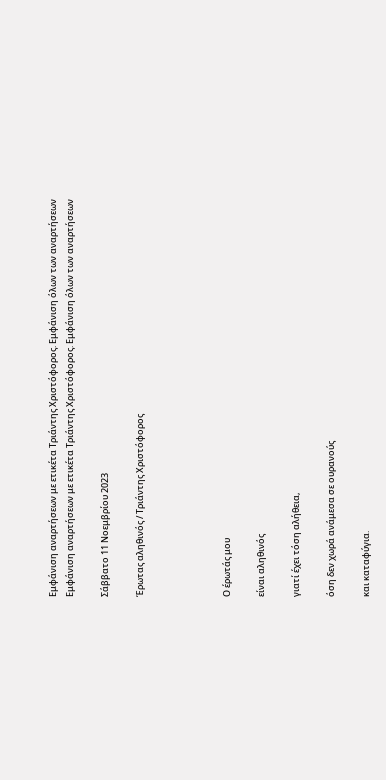Εμφάνιση αναρτήσεων με ετικέτα Τριάντης Χριστόφορος. Εμφάνιση όλων των αναρτήσεων
Εμφάνιση αναρτήσεων με ετικέτα Τριάντης Χριστόφορος. Εμφάνιση όλων των αναρτήσεων

Σάββατο 11 Νοεμβρίου 2023

Έρωτας αληθινός / Τριάντης Χριστόφορος




Ο έρωτάς μου

είναι αληθινός

γιατί έχει τόση αλήθεια,

όση δεν χωρά ανάμεσα σε ουρανούς

και καταφύγια.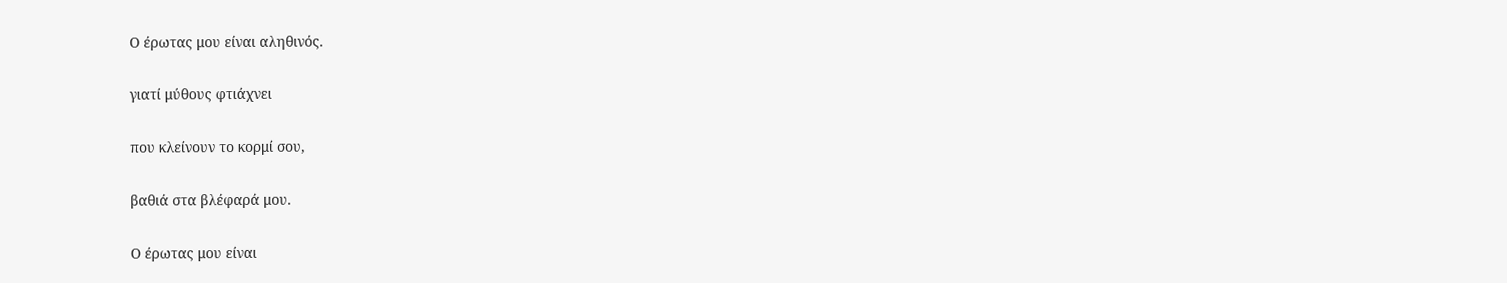Ο έρωτας μου είναι αληθινός.

γιατί μύθους φτιάχνει

που κλείνουν το κορμί σου,

βαθιά στα βλέφαρά μου.

Ο έρωτας μου είναι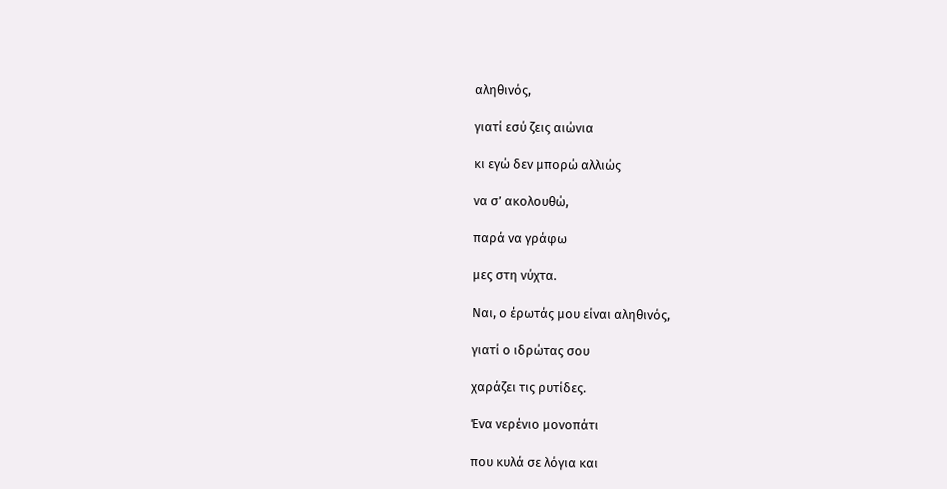αληθινός,

γιατί εσύ ζεις αιώνια

κι εγώ δεν μπορώ αλλιώς

να σ’ ακολουθώ,

παρά να γράφω

μες στη νύχτα.

Ναι, ο έρωτάς μου είναι αληθινός,

γιατί ο ιδρώτας σου

χαράζει τις ρυτίδες.

Ένα νερένιο μονοπάτι

που κυλά σε λόγια και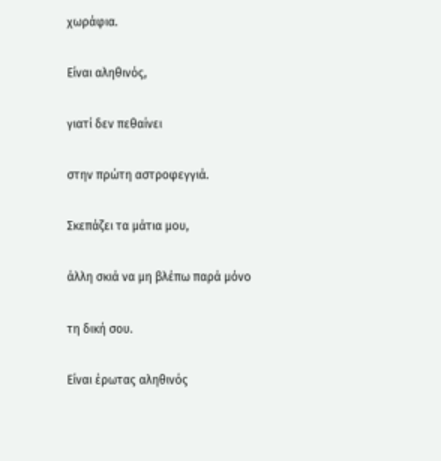χωράφια.

Είναι αληθινός,

γιατί δεν πεθαίνει

στην πρώτη αστροφεγγιά.

Σκεπάζει τα μάτια μου,

άλλη σκιά να μη βλέπω παρά μόνο

τη δική σου.

Είναι έρωτας αληθινός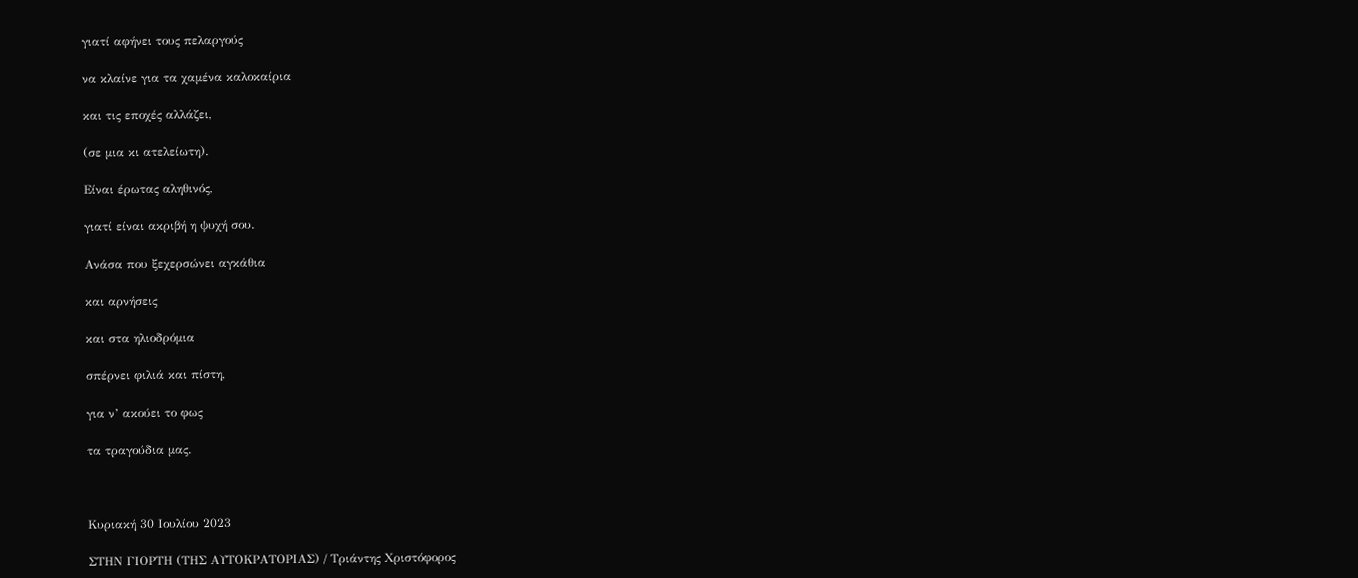γιατί αφήνει τους πελαργούς

να κλαίνε για τα χαμένα καλοκαίρια

και τις εποχές αλλάζει,

(σε μια κι ατελείωτη).

Είναι έρωτας αληθινός,

γιατί είναι ακριβή η ψυχή σου.

Ανάσα που ξεχερσώνει αγκάθια

και αρνήσεις

και στα ηλιοδρόμια

σπέρνει φιλιά και πίστη,

για ν’ ακούει το φως

τα τραγούδια μας.



Κυριακή 30 Ιουλίου 2023

ΣΤΗΝ ΓΙΟΡΤΗ (ΤΗΣ ΑΥΤΟΚΡΑΤΟΡΙΑΣ) / Τριάντης Χριστόφορος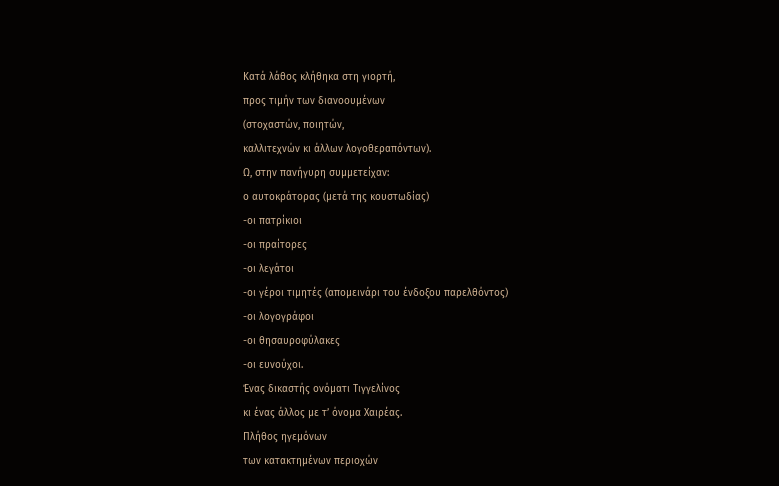Κατά λάθος κλήθηκα στη γιορτή,
προς τιμήν των διανοουμένων
(στοχαστών, ποιητών,
καλλιτεχνών κι άλλων λογοθεραπόντων).
Ω, στην πανήγυρη συμμετείχαν:
ο αυτοκράτορας (μετά της κουστωδίας)
-οι πατρίκιοι
-οι πραίτορες
-οι λεγάτοι
-οι γέροι τιμητές (απομεινάρι του ένδοξου παρελθόντος)
-οι λογογράφοι
-οι θησαυροφύλακες
-οι ευνούχοι.
Ένας δικαστής ονόματι Τιγγελίνος
κι ένας άλλος με τ’ όνομα Χαιρέας.
Πλήθος ηγεμόνων
των κατακτημένων περιοχών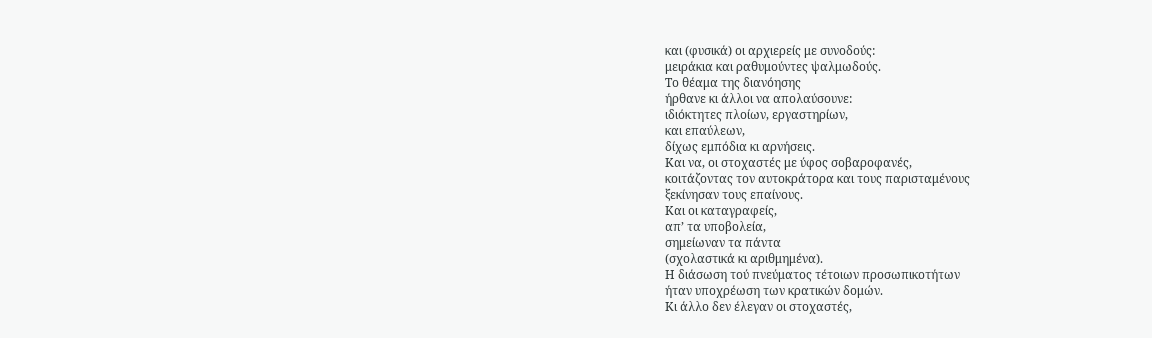και (φυσικά) οι αρχιερείς με συνοδούς:
μειράκια και ραθυμούντες ψαλμωδούς.
Το θέαμα της διανόησης
ήρθανε κι άλλοι να απολαύσουνε:
ιδιόκτητες πλοίων, εργαστηρίων,
και επαύλεων,
δίχως εμπόδια κι αρνήσεις.
Και να, οι στοχαστές με ύφος σοβαροφανές,
κοιτάζοντας τον αυτοκράτορα και τους παρισταμένους
ξεκίνησαν τους επαίνους.
Και οι καταγραφείς,
απ’ τα υποβολεία,
σημείωναν τα πάντα
(σχολαστικά κι αριθμημένα).
Η διάσωση τού πνεύματος τέτοιων προσωπικοτήτων
ήταν υποχρέωση των κρατικών δομών.
Κι άλλο δεν έλεγαν οι στοχαστές,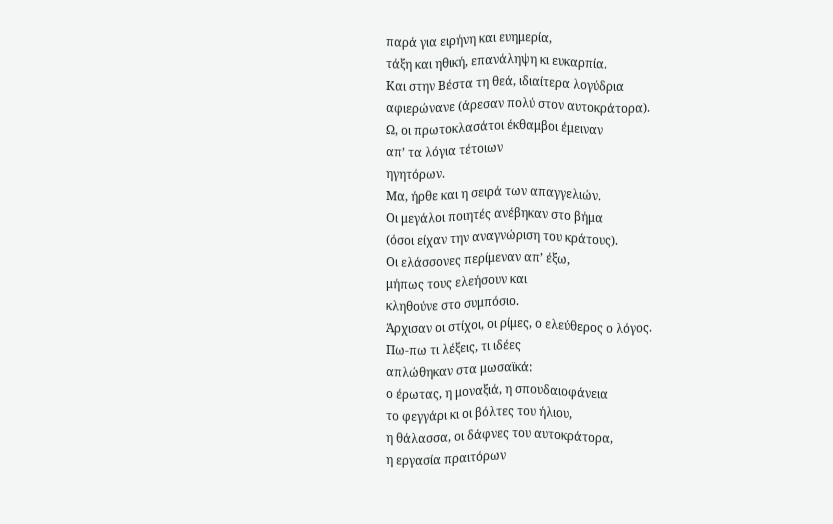παρά για ειρήνη και ευημερία,
τάξη και ηθική, επανάληψη κι ευκαρπία.
Και στην Βέστα τη θεά, ιδιαίτερα λογύδρια
αφιερώνανε (άρεσαν πολύ στον αυτοκράτορα).
Ω, οι πρωτοκλασάτοι έκθαμβοι έμειναν
απ’ τα λόγια τέτοιων
ηγητόρων.
Μα, ήρθε και η σειρά των απαγγελιών.
Οι μεγάλοι ποιητές ανέβηκαν στο βήμα
(όσοι είχαν την αναγνώριση του κράτους).
Οι ελάσσονες περίμεναν απ’ έξω,
μήπως τους ελεήσουν και
κληθούνε στο συμπόσιο.
Άρχισαν οι στίχοι, οι ρίμες, ο ελεύθερος ο λόγος.
Πω-πω τι λέξεις, τι ιδέες
απλώθηκαν στα μωσαϊκά:
ο έρωτας, η μοναξιά, η σπουδαιοφάνεια
το φεγγάρι κι οι βόλτες του ήλιου,
η θάλασσα, οι δάφνες του αυτοκράτορα,
η εργασία πραιτόρων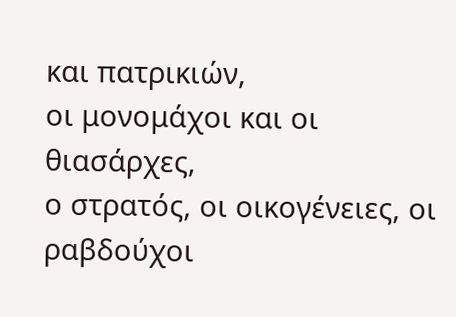και πατρικιών,
οι μονομάχοι και οι θιασάρχες,
ο στρατός, οι οικογένειες, οι ραβδούχοι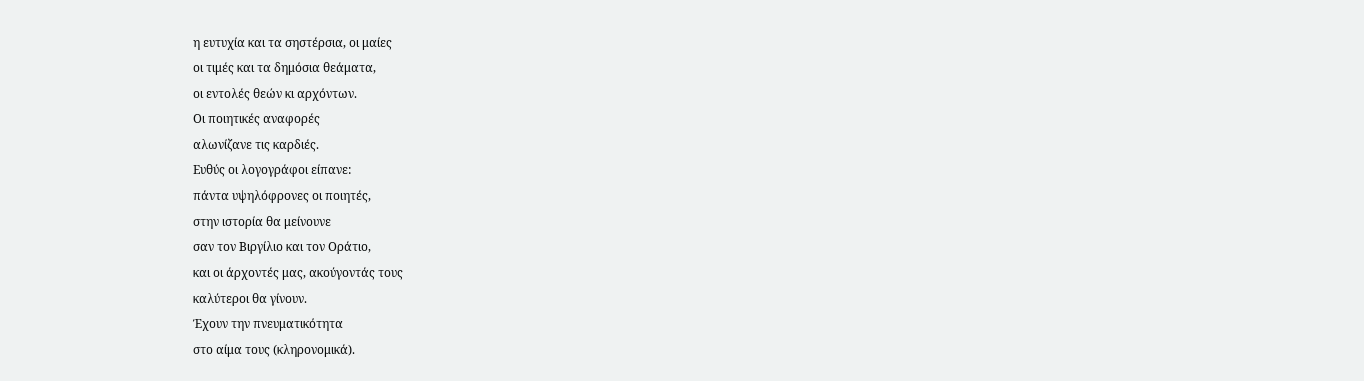η ευτυχία και τα σηστέρσια, οι μαίες
οι τιμές και τα δημόσια θεάματα,
οι εντολές θεών κι αρχόντων.
Οι ποιητικές αναφορές
αλωνίζανε τις καρδιές.
Ευθύς οι λογογράφοι είπανε:
πάντα υψηλόφρονες οι ποιητές,
στην ιστορία θα μείνουνε
σαν τον Βιργίλιο και τον Οράτιο,
και οι άρχοντές μας, ακούγοντάς τους
καλύτεροι θα γίνουν.
Έχουν την πνευματικότητα
στο αίμα τους (κληρονομικά).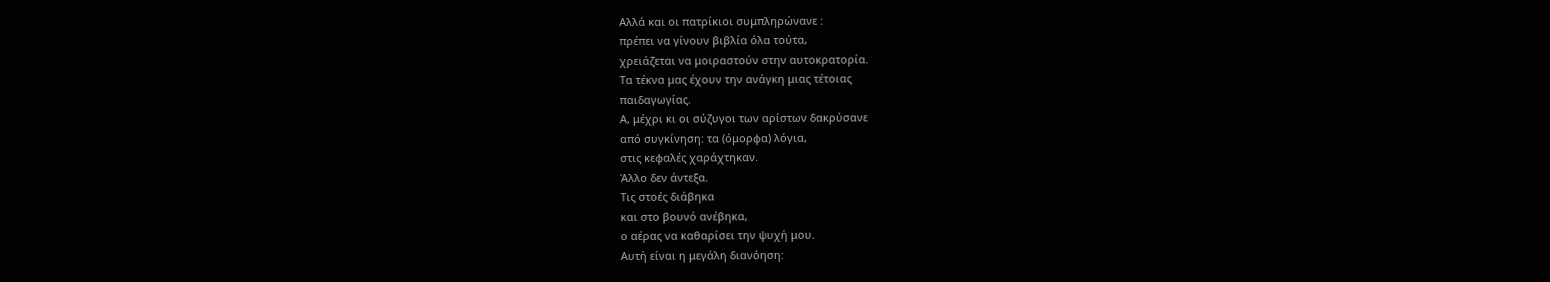Αλλά και οι πατρίκιοι συμπληρώνανε :
πρέπει να γίνουν βιβλία όλα τούτα,
χρειάζεται να μοιραστούν στην αυτοκρατορία.
Τα τέκνα μας έχουν την ανάγκη μιας τέτοιας
παιδαγωγίας.
Α, μέχρι κι οι σύζυγοι των αρίστων δακρύσανε
από συγκίνηση: τα (όμορφα) λόγια,
στις κεφαλές χαράχτηκαν.
Άλλο δεν άντεξα.
Τις στοές διάβηκα
και στο βουνό ανέβηκα,
ο αέρας να καθαρίσει την ψυχή μου.
Αυτή είναι η μεγάλη διανόηση: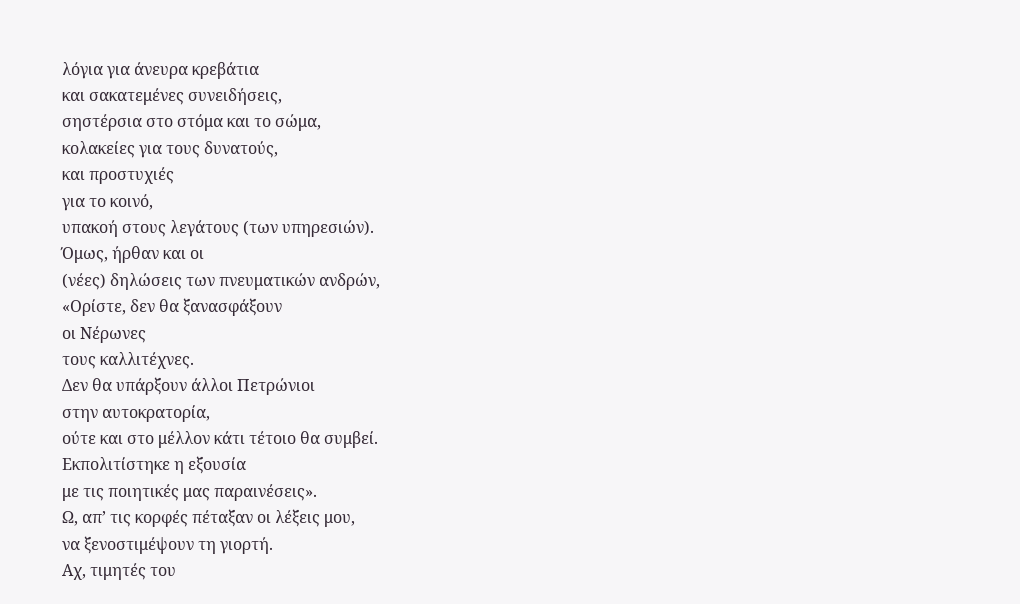λόγια για άνευρα κρεβάτια
και σακατεμένες συνειδήσεις,
σηστέρσια στο στόμα και το σώμα,
κολακείες για τους δυνατούς,
και προστυχιές
για το κοινό,
υπακοή στους λεγάτους (των υπηρεσιών).
Όμως, ήρθαν και οι
(νέες) δηλώσεις των πνευματικών ανδρών,
«Ορίστε, δεν θα ξανασφάξουν
οι Νέρωνες
τους καλλιτέχνες.
Δεν θα υπάρξουν άλλοι Πετρώνιοι
στην αυτοκρατορία,
ούτε και στο μέλλον κάτι τέτοιο θα συμβεί.
Εκπολιτίστηκε η εξουσία
με τις ποιητικές μας παραινέσεις».
Ω, απ’ τις κορφές πέταξαν οι λέξεις μου,
να ξενοστιμέψουν τη γιορτή.
Αχ, τιμητές του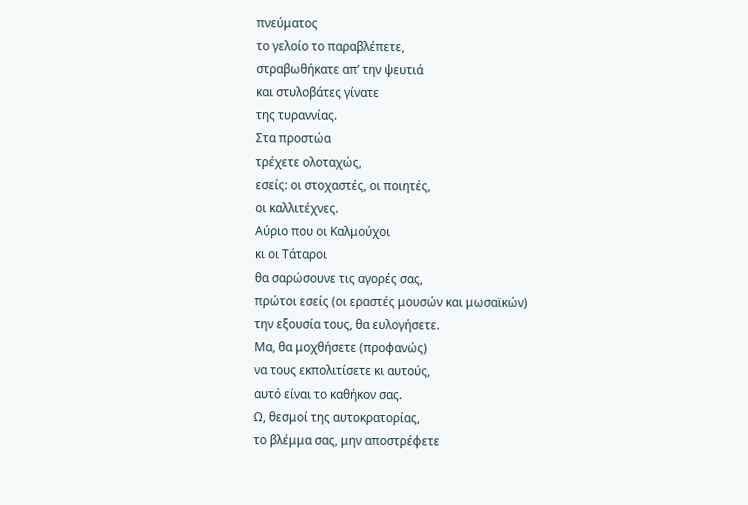πνεύματος
το γελοίο το παραβλέπετε,
στραβωθήκατε απ’ την ψευτιά
και στυλοβάτες γίνατε
της τυραννίας.
Στα προστώα
τρέχετε ολοταχώς,
εσείς: οι στοχαστές, οι ποιητές,
οι καλλιτέχνες.
Αύριο που οι Καλμούχοι
κι οι Τάταροι
θα σαρώσουνε τις αγορές σας,
πρώτοι εσείς (οι εραστές μουσών και μωσαϊκών)
την εξουσία τους, θα ευλογήσετε.
Μα, θα μοχθήσετε (προφανώς)
να τους εκπολιτίσετε κι αυτούς,
αυτό είναι το καθήκον σας.
Ω, θεσμοί της αυτοκρατορίας,
το βλέμμα σας, μην αποστρέφετε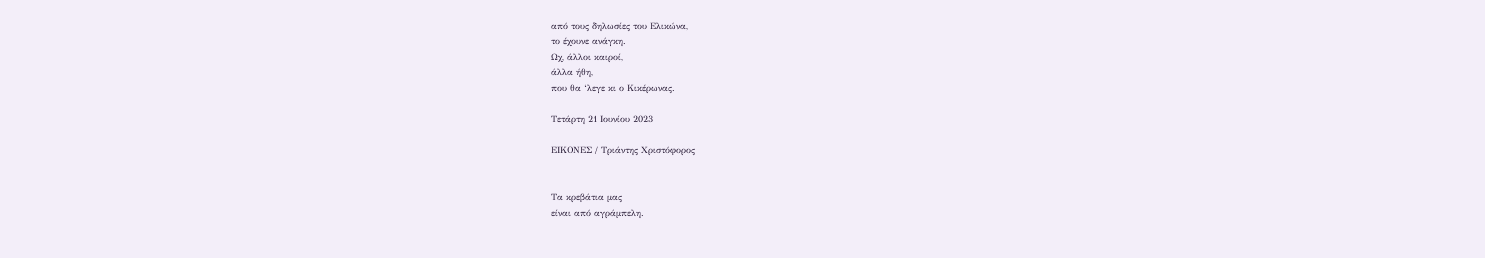από τους δηλωσίες του Ελικώνα,
το έχουνε ανάγκη.
Ωχ, άλλοι καιροί,
άλλα ήθη,
που θα ‘λεγε κι ο Κικέρωνας.

Τετάρτη 21 Ιουνίου 2023

ΕΙΚΟΝΕΣ / Τριάντης Χριστόφορος


Τα κρεβάτια μας
είναι από αγράμπελη.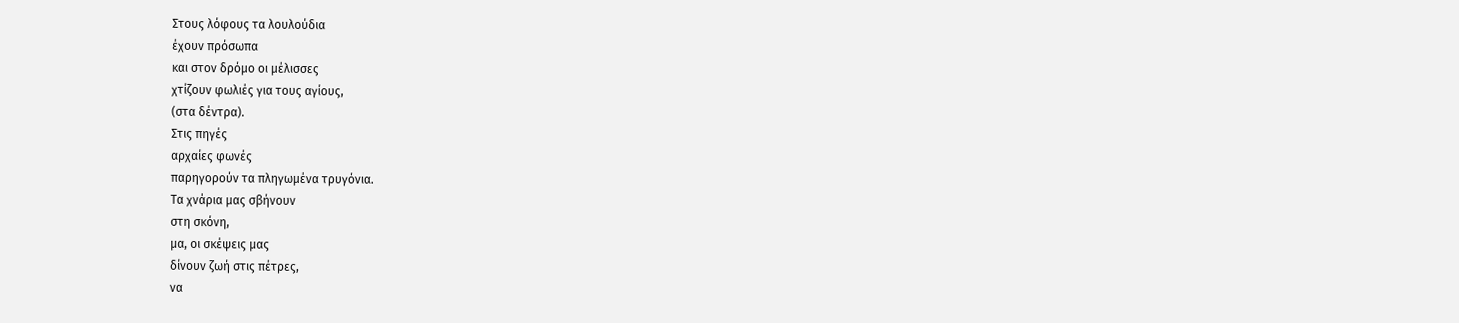Στους λόφους τα λουλούδια
έχουν πρόσωπα
και στον δρόμο οι μέλισσες
χτίζουν φωλιές για τους αγίους,
(στα δέντρα).
Στις πηγές
αρχαίες φωνές
παρηγορούν τα πληγωμένα τρυγόνια.
Τα χνάρια μας σβήνουν
στη σκόνη,
μα, οι σκέψεις μας
δίνουν ζωή στις πέτρες,
να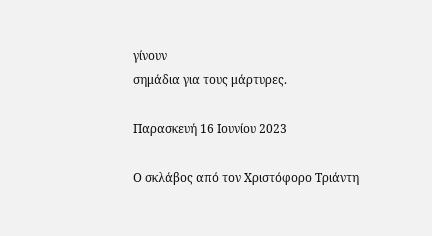γίνουν
σημάδια για τους μάρτυρες.

Παρασκευή 16 Ιουνίου 2023

Ο σκλάβος από τον Χριστόφορο Τριάντη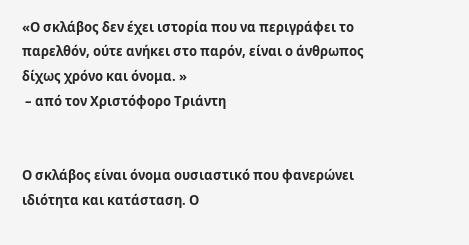«Ο σκλάβος δεν έχει ιστορία που να περιγράφει το παρελθόν, ούτε ανήκει στο παρόν, είναι ο άνθρωπος δίχως χρόνο και όνομα. »
 – από τον Χριστόφορο Τριάντη


Ο σκλάβος είναι όνομα ουσιαστικό που φανερώνει ιδιότητα και κατάσταση. Ο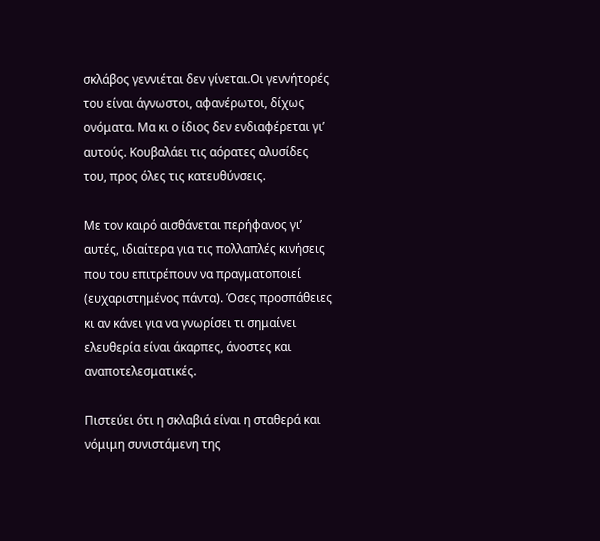σκλάβος γεννιέται δεν γίνεται.Οι γεννήτορές του είναι άγνωστοι, αφανέρωτοι, δίχως ονόματα. Μα κι ο ίδιος δεν ενδιαφέρεται γι’ αυτούς. Κουβαλάει τις αόρατες αλυσίδες του, προς όλες τις κατευθύνσεις.

Με τον καιρό αισθάνεται περήφανος γι’ αυτές, ιδιαίτερα για τις πολλαπλές κινήσεις που του επιτρέπουν να πραγματοποιεί (ευχαριστημένος πάντα). Όσες προσπάθειες κι αν κάνει για να γνωρίσει τι σημαίνει ελευθερία είναι άκαρπες, άνοστες και αναποτελεσματικές.

Πιστεύει ότι η σκλαβιά είναι η σταθερά και νόμιμη συνιστάμενη της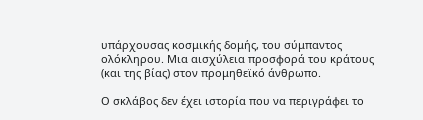υπάρχουσας κοσμικής δομής, του σύμπαντος ολόκληρου. Μια αισχύλεια προσφορά του κράτους (και της βίας) στον προμηθεϊκό άνθρωπο.

Ο σκλάβος δεν έχει ιστορία που να περιγράφει το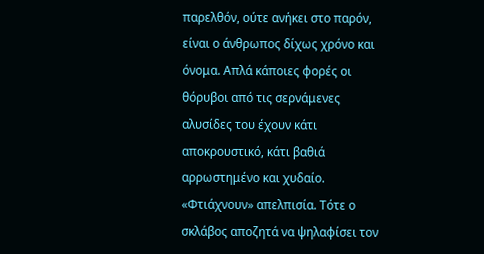παρελθόν, ούτε ανήκει στο παρόν, είναι ο άνθρωπος δίχως χρόνο και όνομα. Απλά κάποιες φορές οι θόρυβοι από τις σερνάμενες αλυσίδες του έχουν κάτι αποκρουστικό, κάτι βαθιά αρρωστημένο και χυδαίο. «Φτιάχνουν» απελπισία. Τότε ο σκλάβος αποζητά να ψηλαφίσει τον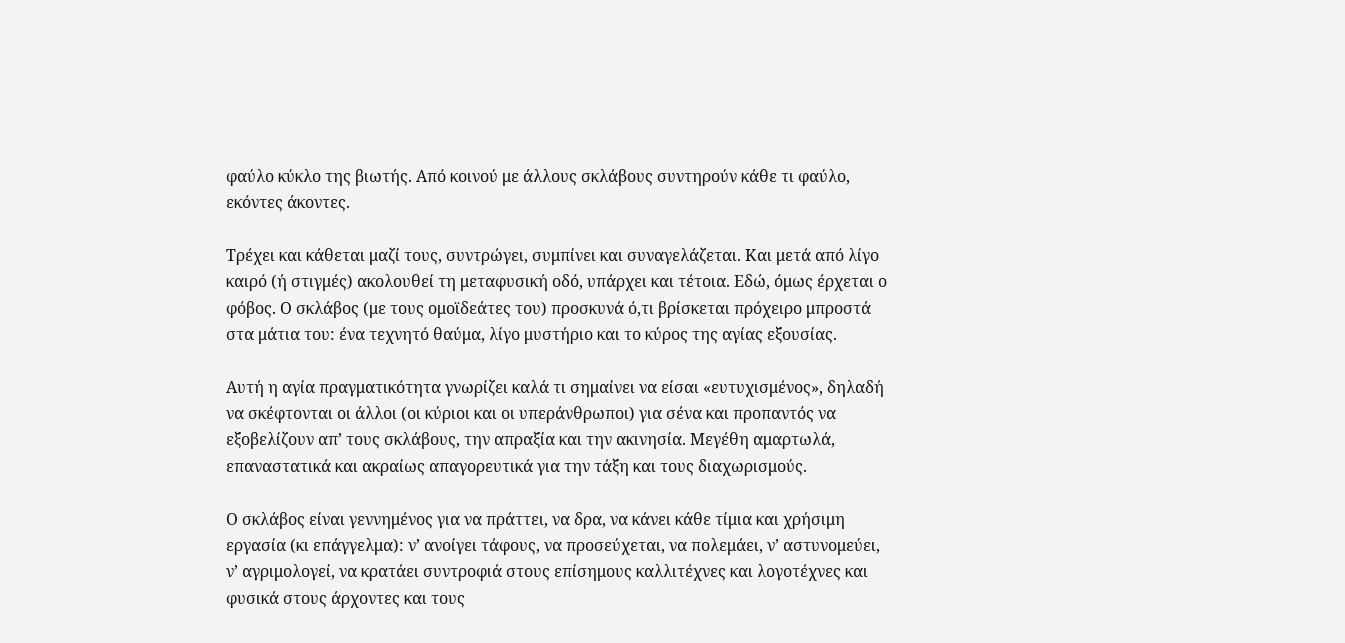φαύλο κύκλο της βιωτής. Από κοινού με άλλους σκλάβους συντηρούν κάθε τι φαύλο, εκόντες άκοντες.

Τρέχει και κάθεται μαζί τους, συντρώγει, συμπίνει και συναγελάζεται. Και μετά από λίγο καιρό (ή στιγμές) ακολουθεί τη μεταφυσική οδό, υπάρχει και τέτοια. Εδώ, όμως έρχεται ο φόβος. Ο σκλάβος (με τους ομοϊδεάτες του) προσκυνά ό,τι βρίσκεται πρόχειρο μπροστά στα μάτια του: ένα τεχνητό θαύμα, λίγο μυστήριο και το κύρος της αγίας εξουσίας.

Αυτή η αγία πραγματικότητα γνωρίζει καλά τι σημαίνει να είσαι «ευτυχισμένος», δηλαδή να σκέφτονται οι άλλοι (οι κύριοι και οι υπεράνθρωποι) για σένα και προπαντός να εξοβελίζουν απ’ τους σκλάβους, την απραξία και την ακινησία. Μεγέθη αμαρτωλά, επαναστατικά και ακραίως απαγορευτικά για την τάξη και τους διαχωρισμούς.

Ο σκλάβος είναι γεννημένος για να πράττει, να δρα, να κάνει κάθε τίμια και χρήσιμη εργασία (κι επάγγελμα): ν’ ανοίγει τάφους, να προσεύχεται, να πολεμάει, ν’ αστυνομεύει, ν’ αγριμολογεί, να κρατάει συντροφιά στους επίσημους καλλιτέχνες και λογοτέχνες και φυσικά στους άρχοντες και τους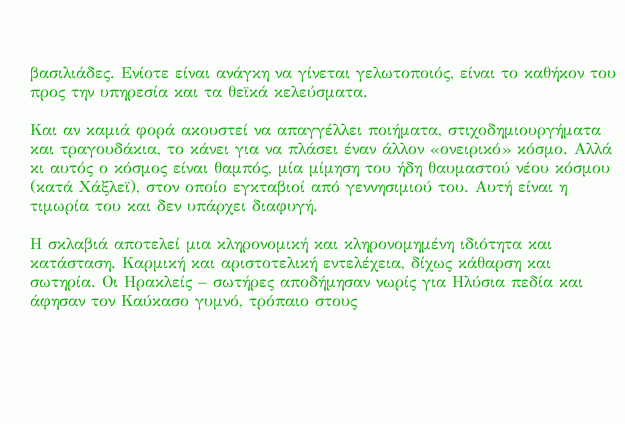βασιλιάδες. Ενίοτε είναι ανάγκη να γίνεται γελωτοποιός, είναι το καθήκον του προς την υπηρεσία και τα θεϊκά κελεύσματα.

Και αν καμιά φορά ακουστεί να απαγγέλλει ποιήματα, στιχοδημιουργήματα και τραγουδάκια, το κάνει για να πλάσει έναν άλλον «ονειρικό» κόσμο. Αλλά κι αυτός ο κόσμος είναι θαμπός, μία μίμηση του ήδη θαυμαστού νέου κόσμου (κατά Χάξλεϊ), στον οποίο εγκταβιοί από γεννησιμιού του. Αυτή είναι η τιμωρία του και δεν υπάρχει διαφυγή.

Η σκλαβιά αποτελεί μια κληρονομική και κληρονομημένη ιδιότητα και κατάσταση. Καρμική και αριστοτελική εντελέχεια, δίχως κάθαρση και σωτηρία. Οι Ηρακλείς – σωτήρες αποδήμησαν νωρίς για Ηλύσια πεδία και άφησαν τον Καύκασο γυμνό, τρόπαιο στους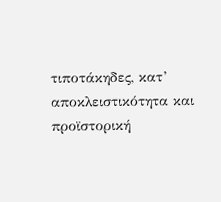τιποτάκηδες, κατ’ αποκλειστικότητα και προϊστορική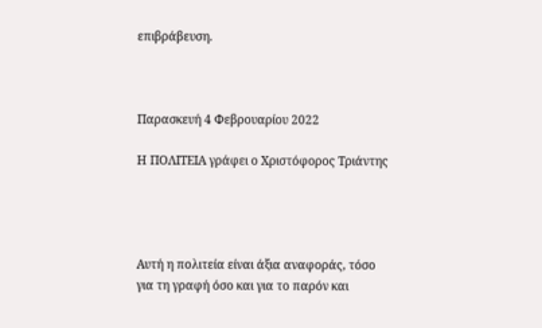επιβράβευση.



Παρασκευή 4 Φεβρουαρίου 2022

Η ΠΟΛΙΤΕΙΑ γράφει ο Χριστόφορος Τριάντης




Αυτή η πολιτεία είναι άξια αναφοράς, τόσο για τη γραφή όσο και για το παρόν και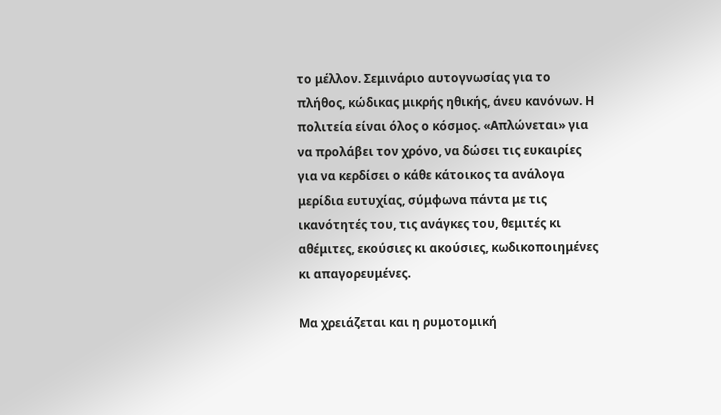το μέλλον. Σεμινάριο αυτογνωσίας για το πλήθος, κώδικας μικρής ηθικής, άνευ κανόνων. Η πολιτεία είναι όλος ο κόσμος. «Απλώνεται» για να προλάβει τον χρόνο, να δώσει τις ευκαιρίες για να κερδίσει ο κάθε κάτοικος τα ανάλογα μερίδια ευτυχίας, σύμφωνα πάντα με τις ικανότητές του, τις ανάγκες του, θεμιτές κι αθέμιτες, εκούσιες κι ακούσιες, κωδικοποιημένες κι απαγορευμένες.

Μα χρειάζεται και η ρυμοτομική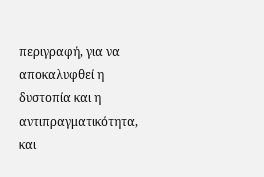περιγραφή, για να αποκαλυφθεί η δυστοπία και η αντιπραγματικότητα, και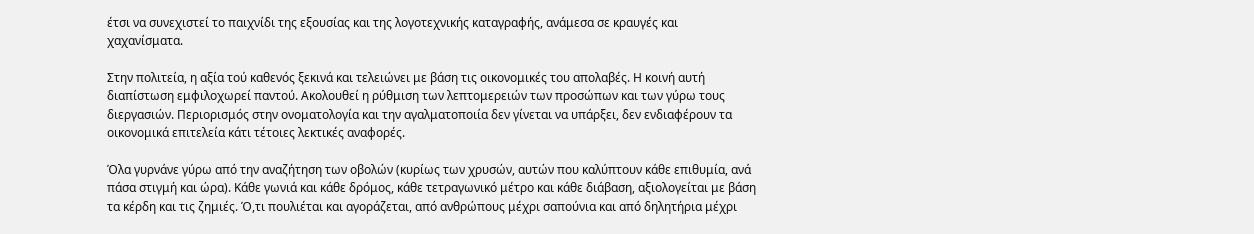έτσι να συνεχιστεί το παιχνίδι της εξουσίας και της λογοτεχνικής καταγραφής, ανάμεσα σε κραυγές και χαχανίσματα.

Στην πολιτεία, η αξία τού καθενός ξεκινά και τελειώνει με βάση τις οικονομικές του απολαβές. Η κοινή αυτή διαπίστωση εμφιλοχωρεί παντού. Ακολουθεί η ρύθμιση των λεπτομερειών των προσώπων και των γύρω τους διεργασιών. Περιορισμός στην ονοματολογία και την αγαλματοποιία δεν γίνεται να υπάρξει, δεν ενδιαφέρουν τα οικονομικά επιτελεία κάτι τέτοιες λεκτικές αναφορές.

Όλα γυρνάνε γύρω από την αναζήτηση των οβολών (κυρίως των χρυσών, αυτών που καλύπτουν κάθε επιθυμία, ανά πάσα στιγμή και ώρα). Κάθε γωνιά και κάθε δρόμος, κάθε τετραγωνικό μέτρο και κάθε διάβαση, αξιολογείται με βάση τα κέρδη και τις ζημιές. Ό,τι πουλιέται και αγοράζεται, από ανθρώπους μέχρι σαπούνια και από δηλητήρια μέχρι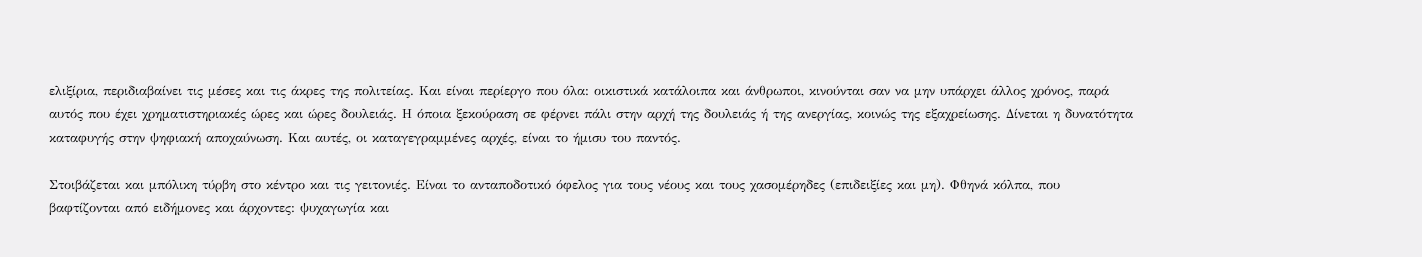ελιξίρια, περιδιαβαίνει τις μέσες και τις άκρες της πολιτείας. Και είναι περίεργο που όλα: οικιστικά κατάλοιπα και άνθρωποι, κινούνται σαν να μην υπάρχει άλλος χρόνος, παρά αυτός που έχει χρηματιστηριακές ώρες και ώρες δουλειάς. Η όποια ξεκούραση σε φέρνει πάλι στην αρχή της δουλειάς ή της ανεργίας, κοινώς της εξαχρείωσης. Δίνεται η δυνατότητα καταφυγής στην ψηφιακή αποχαύνωση. Και αυτές, οι καταγεγραμμένες αρχές, είναι το ήμισυ του παντός.

Στοιβάζεται και μπόλικη τύρβη στο κέντρο και τις γειτονιές. Είναι το ανταποδοτικό όφελος για τους νέους και τους χασομέρηδες (επιδειξίες και μη). Φθηνά κόλπα, που βαφτίζονται από ειδήμονες και άρχοντες: ψυχαγωγία και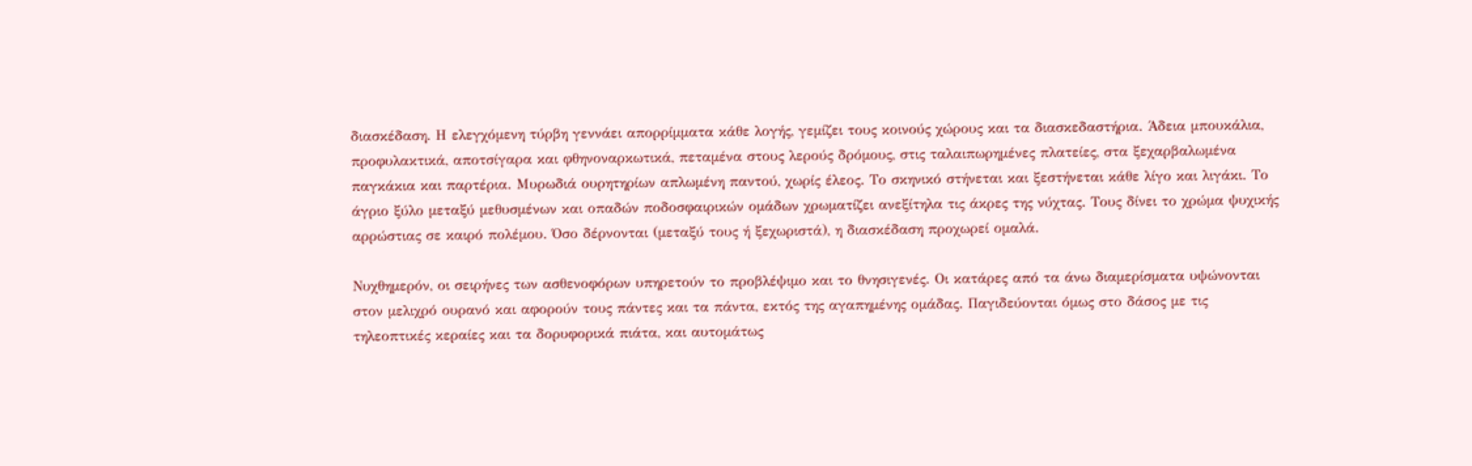διασκέδαση. Η ελεγχόμενη τύρβη γεννάει απορρίμματα κάθε λογής, γεμίζει τους κοινούς χώρους και τα διασκεδαστήρια. Άδεια μπουκάλια, προφυλακτικά, αποτσίγαρα και φθηνοναρκωτικά, πεταμένα στους λερούς δρόμους, στις ταλαιπωρημένες πλατείες, στα ξεχαρβαλωμένα παγκάκια και παρτέρια. Μυρωδιά ουρητηρίων απλωμένη παντού, χωρίς έλεος. Το σκηνικό στήνεται και ξεστήνεται κάθε λίγο και λιγάκι. Το άγριο ξύλο μεταξύ μεθυσμένων και οπαδών ποδοσφαιρικών ομάδων χρωματίζει ανεξίτηλα τις άκρες της νύχτας. Τους δίνει το χρώμα ψυχικής αρρώστιας σε καιρό πολέμου. Όσο δέρνονται (μεταξύ τους ή ξεχωριστά), η διασκέδαση προχωρεί ομαλά.

Νυχθημερόν, οι σειρήνες των ασθενοφόρων υπηρετούν το προβλέψιμο και το θνησιγενές. Οι κατάρες από τα άνω διαμερίσματα υψώνονται στον μελιχρό ουρανό και αφορούν τους πάντες και τα πάντα, εκτός της αγαπημένης ομάδας. Παγιδεύονται όμως στο δάσος με τις τηλεοπτικές κεραίες και τα δορυφορικά πιάτα, και αυτομάτως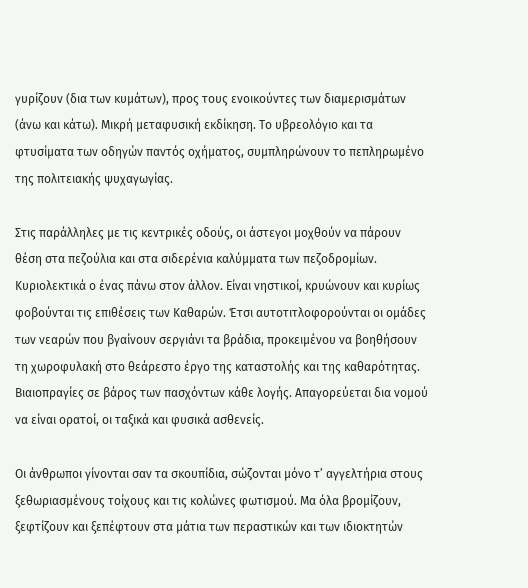γυρίζουν (δια των κυμάτων), προς τους ενοικούντες των διαμερισμάτων (άνω και κάτω). Μικρή μεταφυσική εκδίκηση. Το υβρεολόγιο και τα φτυσίματα των οδηγών παντός οχήματος, συμπληρώνουν το πεπληρωμένο της πολιτειακής ψυχαγωγίας.

Στις παράλληλες με τις κεντρικές οδούς, οι άστεγοι μοχθούν να πάρουν θέση στα πεζούλια και στα σιδερένια καλύμματα των πεζοδρομίων. Κυριολεκτικά ο ένας πάνω στον άλλον. Είναι νηστικοί, κρυώνουν και κυρίως φοβούνται τις επιθέσεις των Καθαρών. Έτσι αυτοτιτλοφορούνται οι ομάδες των νεαρών που βγαίνουν σεργιάνι τα βράδια, προκειμένου να βοηθήσουν τη χωροφυλακή στο θεάρεστο έργο της καταστολής και της καθαρότητας. Βιαιοπραγίες σε βάρος των πασχόντων κάθε λογής. Απαγορεύεται δια νομού να είναι ορατοί, οι ταξικά και φυσικά ασθενείς.

Οι άνθρωποι γίνονται σαν τα σκουπίδια, σώζονται μόνο τ’ αγγελτήρια στους ξεθωριασμένους τοίχους και τις κολώνες φωτισμού. Μα όλα βρομίζουν, ξεφτίζουν και ξεπέφτουν στα μάτια των περαστικών και των ιδιοκτητών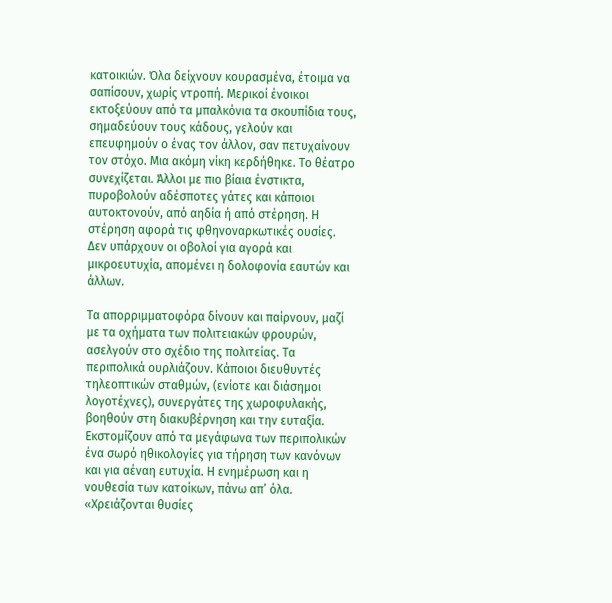κατοικιών. Όλα δείχνουν κουρασμένα, έτοιμα να σαπίσουν, χωρίς ντροπή. Μερικοί ένοικοι εκτοξεύουν από τα μπαλκόνια τα σκουπίδια τους, σημαδεύουν τους κάδους, γελούν και επευφημούν ο ένας τον άλλον, σαν πετυχαίνουν τον στόχο. Μια ακόμη νίκη κερδήθηκε. Το θέατρο συνεχίζεται. Άλλοι με πιο βίαια ένστικτα, πυροβολούν αδέσποτες γάτες και κάποιοι αυτοκτονούν, από αηδία ή από στέρηση. Η στέρηση αφορά τις φθηνοναρκωτικές ουσίες. Δεν υπάρχουν οι οβολοί για αγορά και μικροευτυχία, απομένει η δολοφονία εαυτών και άλλων.

Τα απορριμματοφόρα δίνουν και παίρνουν, μαζί με τα οχήματα των πολιτειακών φρουρών, ασελγούν στο σχέδιο της πολιτείας. Τα περιπολικά ουρλιάζουν. Κάποιοι διευθυντές τηλεοπτικών σταθμών, (ενίοτε και διάσημοι λογοτέχνες), συνεργάτες της χωροφυλακής, βοηθούν στη διακυβέρνηση και την ευταξία. Εκστομίζουν από τα μεγάφωνα των περιπολικών ένα σωρό ηθικολογίες για τήρηση των κανόνων και για αέναη ευτυχία. Η ενημέρωση και η νουθεσία των κατοίκων, πάνω απ’ όλα. «Χρειάζονται θυσίες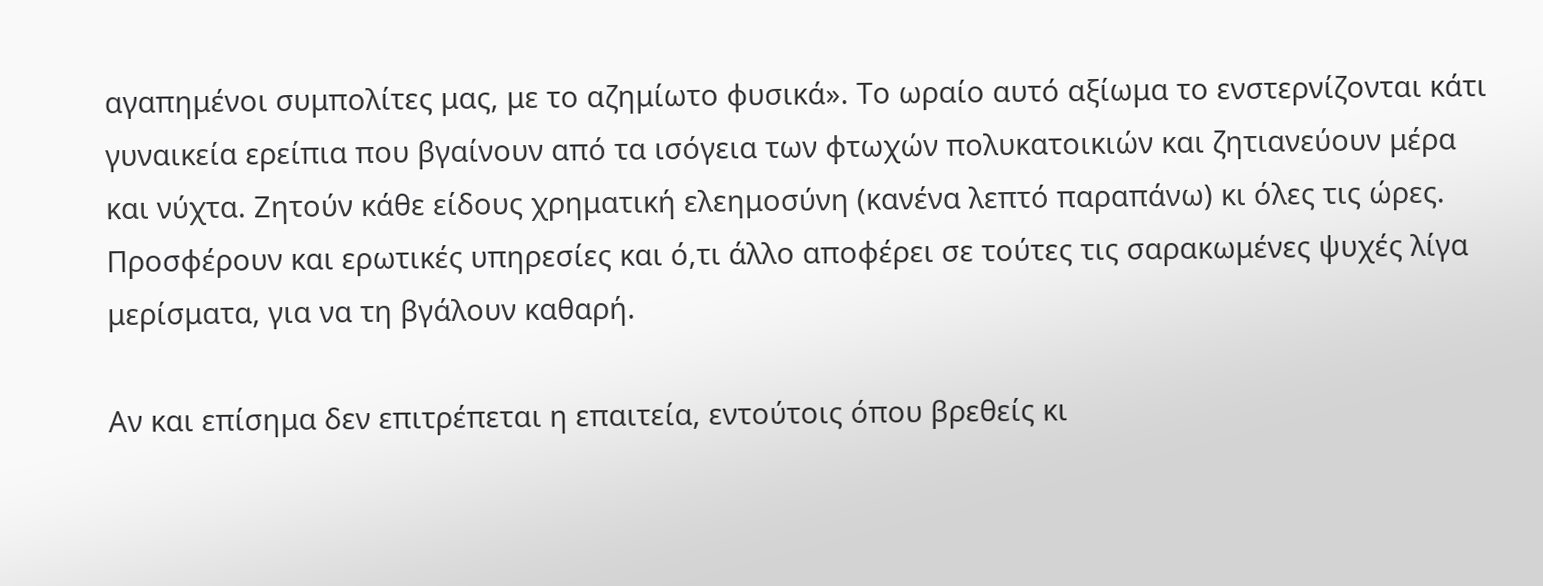αγαπημένοι συμπολίτες μας, με το αζημίωτο φυσικά». Το ωραίο αυτό αξίωμα το ενστερνίζονται κάτι γυναικεία ερείπια που βγαίνουν από τα ισόγεια των φτωχών πολυκατοικιών και ζητιανεύουν μέρα και νύχτα. Ζητούν κάθε είδους χρηματική ελεημοσύνη (κανένα λεπτό παραπάνω) κι όλες τις ώρες. Προσφέρουν και ερωτικές υπηρεσίες και ό,τι άλλο αποφέρει σε τούτες τις σαρακωμένες ψυχές λίγα μερίσματα, για να τη βγάλουν καθαρή.

Αν και επίσημα δεν επιτρέπεται η επαιτεία, εντούτοις όπου βρεθείς κι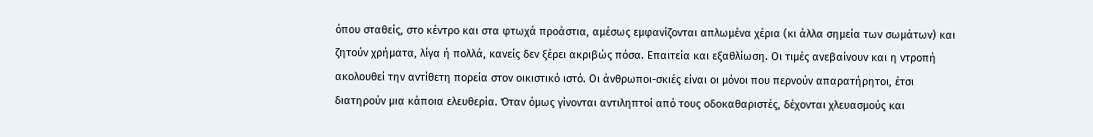όπου σταθείς, στο κέντρο και στα φτωχά προάστια, αμέσως εμφανίζονται απλωμένα χέρια (κι άλλα σημεία των σωμάτων) και ζητούν χρήματα, λίγα ή πολλά, κανείς δεν ξέρει ακριβώς πόσα. Επαιτεία και εξαθλίωση. Οι τιμές ανεβαίνουν και η ντροπή ακολουθεί την αντίθετη πορεία στον οικιστικό ιστό. Οι άνθρωποι-σκιές είναι οι μόνοι που περνούν απαρατήρητοι, έτσι διατηρούν μια κάποια ελευθερία. Όταν όμως γίνονται αντιληπτοί από τους οδοκαθαριστές, δέχονται χλευασμούς και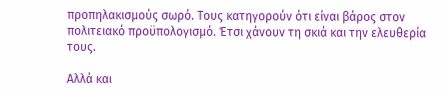προπηλακισμούς σωρό. Τους κατηγορούν ότι είναι βάρος στον πολιτειακό προϋπολογισμό. Έτσι χάνουν τη σκιά και την ελευθερία τους.

Αλλά και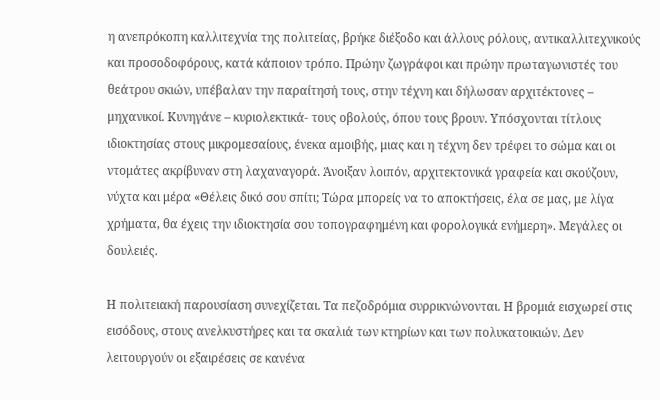η ανεπρόκοπη καλλιτεχνία της πολιτείας, βρήκε διέξοδο και άλλους ρόλους, αντικαλλιτεχνικούς και προσοδοφόρους, κατά κάποιον τρόπο. Πρώην ζωγράφοι και πρώην πρωταγωνιστές του θεάτρου σκιών, υπέβαλαν την παραίτησή τους, στην τέχνη και δήλωσαν αρχιτέκτονες – μηχανικοί. Κυνηγάνε – κυριολεκτικά- τους οβολούς, όπου τους βρουν. Υπόσχονται τίτλους ιδιοκτησίας στους μικρομεσαίους, ένεκα αμοιβής, μιας και η τέχνη δεν τρέφει το σώμα και οι ντομάτες ακρίβυναν στη λαχαναγορά. Άνοιξαν λοιπόν, αρχιτεκτονικά γραφεία και σκούζουν, νύχτα και μέρα «Θέλεις δικό σου σπίτι; Τώρα μπορείς να το αποκτήσεις, έλα σε μας, με λίγα χρήματα, θα έχεις την ιδιοκτησία σου τοπογραφημένη και φορολογικά ενήμερη». Μεγάλες οι δουλειές.

Η πολιτειακή παρουσίαση συνεχίζεται. Τα πεζοδρόμια συρρικνώνονται. Η βρομιά εισχωρεί στις εισόδους, στους ανελκυστήρες και τα σκαλιά των κτηρίων και των πολυκατοικιών. Δεν λειτουργούν οι εξαιρέσεις σε κανένα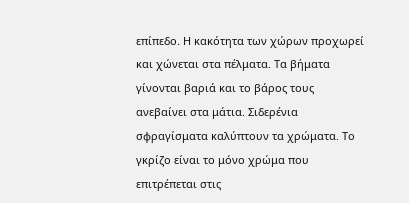επίπεδο. Η κακότητα των χώρων προχωρεί και χώνεται στα πέλματα. Τα βήματα γίνονται βαριά και το βάρος τους ανεβαίνει στα μάτια. Σιδερένια σφραγίσματα καλύπτουν τα χρώματα. Το γκρίζο είναι το μόνο χρώμα που επιτρέπεται στις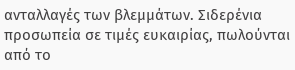ανταλλαγές των βλεμμάτων. Σιδερένια προσωπεία σε τιμές ευκαιρίας, πωλούνται από το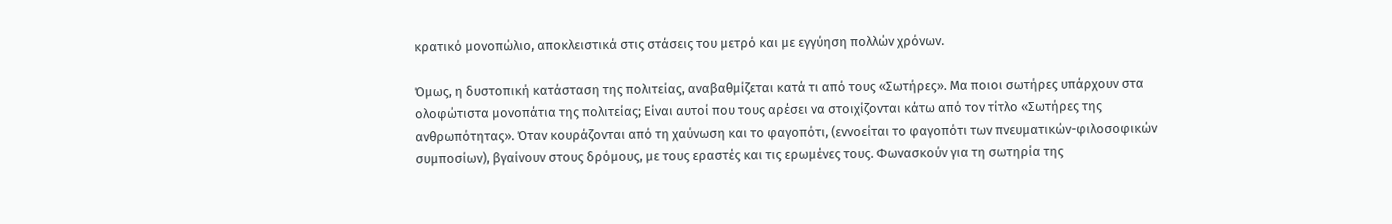κρατικό μονοπώλιο, αποκλειστικά στις στάσεις του μετρό και με εγγύηση πολλών χρόνων.

Όμως, η δυστοπική κατάσταση της πολιτείας, αναβαθμίζεται κατά τι από τους «Σωτήρες». Μα ποιοι σωτήρες υπάρχουν στα ολοφώτιστα μονοπάτια της πολιτείας; Είναι αυτοί που τους αρέσει να στοιχίζονται κάτω από τον τίτλο «Σωτήρες της ανθρωπότητας». Όταν κουράζονται από τη χαύνωση και το φαγοπότι, (εννοείται το φαγοπότι των πνευματικών-φιλοσοφικών συμποσίων), βγαίνουν στους δρόμους, με τους εραστές και τις ερωμένες τους. Φωνασκούν για τη σωτηρία της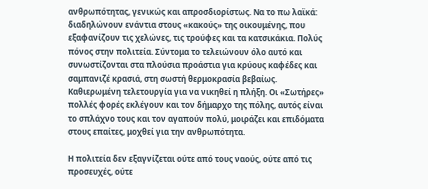ανθρωπότητας, γενικώς και απροσδιορίστως. Να το πω λαϊκά: διαδηλώνουν ενάντια στους «κακούς» της οικουμένης, που εξαφανίζουν τις χελώνες, τις τρούφες και τα κατσικάκια. Πολύς πόνος στην πολιτεία. Σύντομα το τελειώνουν όλο αυτό και συνωστίζονται στα πλούσια προάστια για κρύους καφέδες και σαμπανιζέ κρασιά, στη σωστή θερμοκρασία βεβαίως. Καθιερωμένη τελετουργία για να νικηθεί η πλήξη. Οι «Σωτήρες» πολλές φορές εκλέγουν και τον δήμαρχο της πόλης, αυτός είναι το σπλάχνο τους και τον αγαπούν πολύ, μοιράζει και επιδόματα στους επαίτες, μοχθεί για την ανθρωπότητα.

Η πολιτεία δεν εξαγνίζεται ούτε από τους ναούς, ούτε από τις προσευχές, ούτε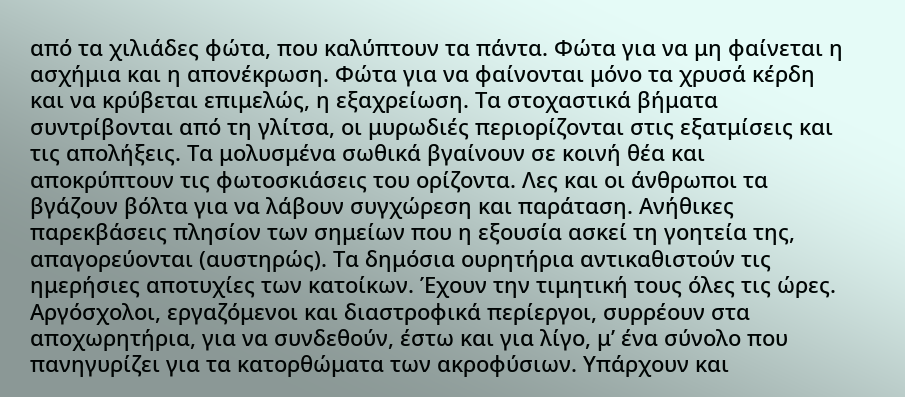από τα χιλιάδες φώτα, που καλύπτουν τα πάντα. Φώτα για να μη φαίνεται η ασχήμια και η απονέκρωση. Φώτα για να φαίνονται μόνο τα χρυσά κέρδη και να κρύβεται επιμελώς, η εξαχρείωση. Τα στοχαστικά βήματα συντρίβονται από τη γλίτσα, οι μυρωδιές περιορίζονται στις εξατμίσεις και τις απολήξεις. Τα μολυσμένα σωθικά βγαίνουν σε κοινή θέα και αποκρύπτουν τις φωτοσκιάσεις του ορίζοντα. Λες και οι άνθρωποι τα βγάζουν βόλτα για να λάβουν συγχώρεση και παράταση. Ανήθικες παρεκβάσεις πλησίον των σημείων που η εξουσία ασκεί τη γοητεία της, απαγορεύονται (αυστηρώς). Τα δημόσια ουρητήρια αντικαθιστούν τις ημερήσιες αποτυχίες των κατοίκων. Έχουν την τιμητική τους όλες τις ώρες. Αργόσχολοι, εργαζόμενοι και διαστροφικά περίεργοι, συρρέουν στα αποχωρητήρια, για να συνδεθούν, έστω και για λίγο, μ’ ένα σύνολο που πανηγυρίζει για τα κατορθώματα των ακροφύσιων. Υπάρχουν και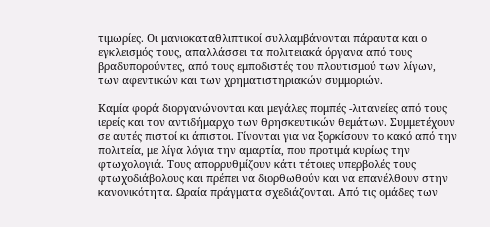τιμωρίες. Οι μανιοκαταθλιπτικοί συλλαμβάνονται πάραυτα και ο εγκλεισμός τους, απαλλάσσει τα πολιτειακά όργανα από τους βραδυπορούντες, από τους εμποδιστές του πλουτισμού των λίγων, των αφεντικών και των χρηματιστηριακών συμμοριών.

Καμία φορά διοργανώνονται και μεγάλες πομπές -λιτανείες από τους ιερείς και τον αντιδήμαρχο των θρησκευτικών θεμάτων. Συμμετέχουν σε αυτές πιστοί κι άπιστοι. Γίνονται για να ξορκίσουν το κακό από την πολιτεία, με λίγα λόγια την αμαρτία, που προτιμά κυρίως την φτωχολογιά. Τους απορρυθμίζουν κάτι τέτοιες υπερβολές τους φτωχοδιάβολους και πρέπει να διορθωθούν και να επανέλθουν στην κανονικότητα. Ωραία πράγματα σχεδιάζονται. Από τις ομάδες των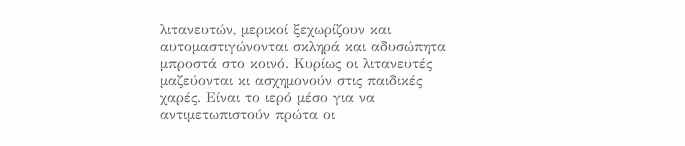λιτανευτών, μερικοί ξεχωρίζουν και αυτομαστιγώνονται σκληρά και αδυσώπητα μπροστά στο κοινό. Κυρίως οι λιτανευτές μαζεύονται κι ασχημονούν στις παιδικές χαρές. Είναι το ιερό μέσο για να αντιμετωπιστούν πρώτα οι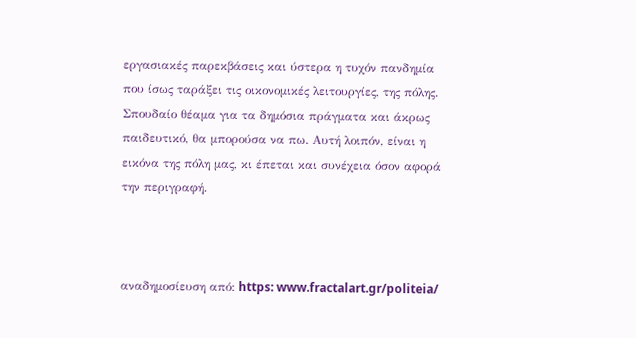εργασιακές παρεκβάσεις και ύστερα η τυχόν πανδημία που ίσως ταράξει τις οικονομικές λειτουργίες, της πόλης. Σπουδαίο θέαμα για τα δημόσια πράγματα και άκρως παιδευτικό, θα μπορούσα να πω. Αυτή λοιπόν, είναι η εικόνα της πόλη μας, κι έπεται και συνέχεια όσον αφορά την περιγραφή.



αναδημοσίευση από: https: www.fractalart.gr/politeia/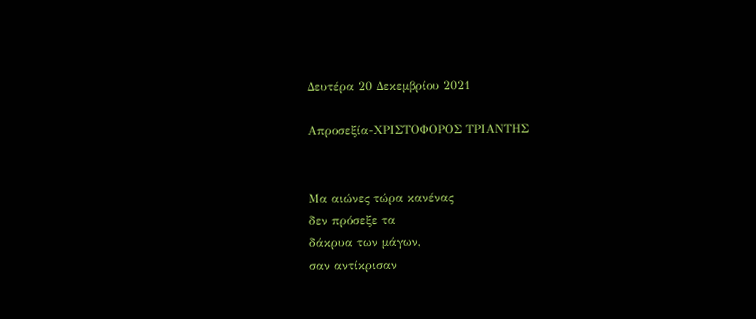Δευτέρα 20 Δεκεμβρίου 2021

Απροσεξία-ΧΡΙΣΤΟΦΟΡΟΣ ΤΡΙΑΝΤΗΣ


Μα αιώνες τώρα κανένας
δεν πρόσεξε τα
δάκρυα των μάγων,
σαν αντίκρισαν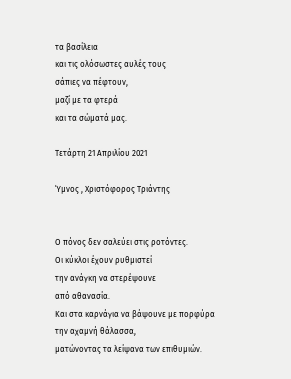τα βασίλεια
και τις ολόσωστες αυλές τους
σάπιες να πέφτουν,
μαζί με τα φτερά
και τα σώματά μας.

Τετάρτη 21 Απριλίου 2021

Ύμνος , Χριστόφορος Τριάντης


Ο πόνος δεν σαλεύει στις ροτόντες.
Οι κύκλοι έχουν ρυθμιστεί
την ανάγκη να στερέψουνε
από αθανασία.
Και στα καρνάγια να βάψουνε με πορφύρα
την αχαμνή θάλασσα,
ματώνοντας τα λείψανα των επιθυμιών.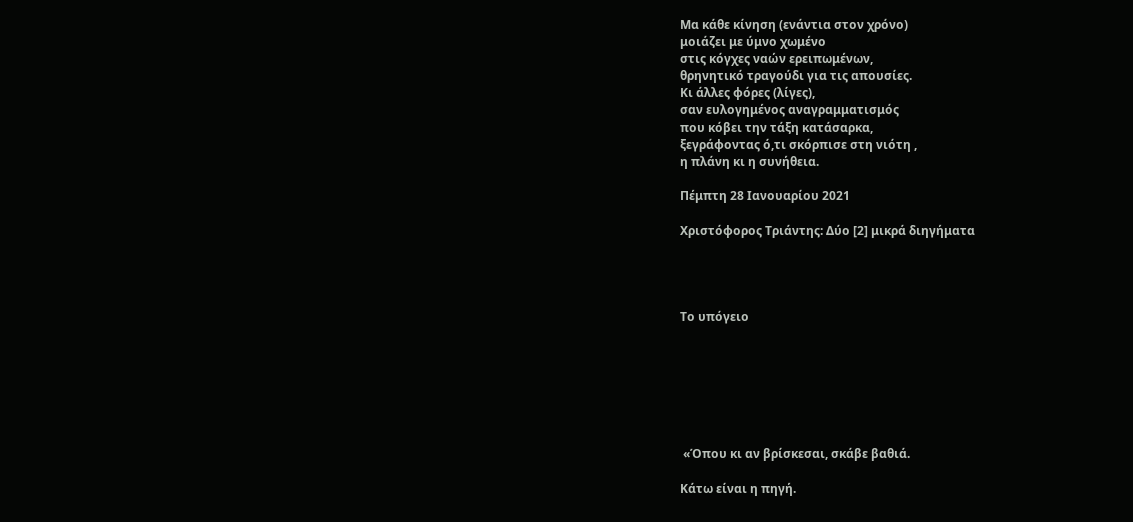Μα κάθε κίνηση (ενάντια στον χρόνο)
μοιάζει με ύμνο χωμένο
στις κόγχες ναών ερειπωμένων,
θρηνητικό τραγούδι για τις απουσίες.
Κι άλλες φόρες (λίγες),
σαν ευλογημένος αναγραμματισμός
που κόβει την τάξη κατάσαρκα,
ξεγράφοντας ό,τι σκόρπισε στη νιότη ,
η πλάνη κι η συνήθεια.

Πέμπτη 28 Ιανουαρίου 2021

Χριστόφορος Τριάντης: Δύο [2] μικρά διηγήματα




Το υπόγειο







 «Όπου κι αν βρίσκεσαι, σκάβε βαθιά.

Κάτω είναι η πηγή.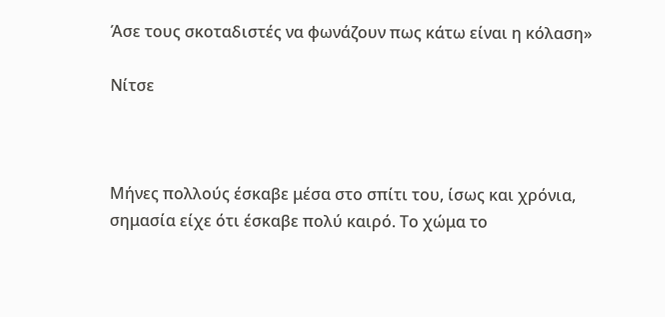Άσε τους σκοταδιστές να φωνάζουν πως κάτω είναι η κόλαση»

Νίτσε



Μήνες πολλούς έσκαβε μέσα στο σπίτι του, ίσως και χρόνια, σημασία είχε ότι έσκαβε πολύ καιρό. Το χώμα το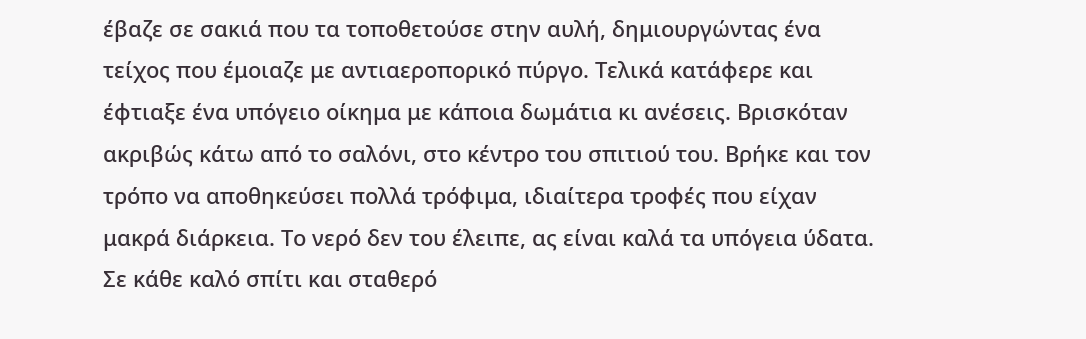έβαζε σε σακιά που τα τοποθετούσε στην αυλή, δημιουργώντας ένα τείχος που έμοιαζε με αντιαεροπορικό πύργο. Τελικά κατάφερε και έφτιαξε ένα υπόγειο οίκημα με κάποια δωμάτια κι ανέσεις. Βρισκόταν ακριβώς κάτω από το σαλόνι, στο κέντρο του σπιτιού του. Βρήκε και τον τρόπο να αποθηκεύσει πολλά τρόφιμα, ιδιαίτερα τροφές που είχαν μακρά διάρκεια. Το νερό δεν του έλειπε, ας είναι καλά τα υπόγεια ύδατα. Σε κάθε καλό σπίτι και σταθερό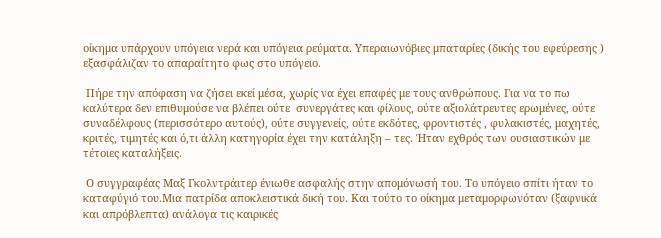οίκημα υπάρχουν υπόγεια νερά και υπόγεια ρεύματα. Υπεραιωνόβιες μπαταρίες (δικής του εφεύρεσης ) εξασφάλιζαν το απαραίτητο φως στο υπόγειο.

 Πήρε την απόφαση να ζήσει εκεί μέσα, χωρίς να έχει επαφές με τους ανθρώπους. Για να το πω καλύτερα δεν επιθυμούσε να βλέπει ούτε  συνεργάτες και φίλους, ούτε αξιολάτρευτες ερωμένες, ούτε συναδέλφους (περισσότερο αυτούς), ούτε συγγενείς, ούτε εκδότες, φροντιστές , φυλακιστές, μαχητές, κριτές, τιμητές και ό,τι άλλη κατηγορία έχει την κατάληξη – τες. Ήταν εχθρός των ουσιαστικών με τέτοιες καταλήξεις.

 Ο συγγραφέας Μαξ Γκολντράιτερ ένιωθε ασφαλής στην απομόνωσή του. Το υπόγειο σπίτι ήταν το καταφύγιό του.Mια πατρίδα αποκλειστικά δική του. Και τούτο το οίκημα μεταμορφωνόταν (ξαφνικά και απρόβλεπτα) ανάλογα τις καιρικές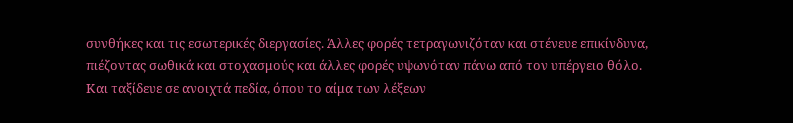συνθήκες και τις εσωτερικές διεργασίες. Άλλες φορές τετραγωνιζόταν και στένευε επικίνδυνα, πιέζοντας σωθικά και στοχασμούς και άλλες φορές υψωνόταν πάνω από τον υπέργειο θόλο. Και ταξίδευε σε ανοιχτά πεδία, όπου το αίμα των λέξεων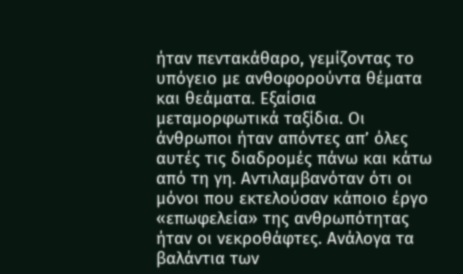ήταν πεντακάθαρο, γεμίζοντας το υπόγειο με ανθοφορούντα θέματα και θεάματα. Εξαίσια μεταμορφωτικά ταξίδια. Οι άνθρωποι ήταν απόντες απ’ όλες αυτές τις διαδρομές πάνω και κάτω από τη γη. Αντιλαμβανόταν ότι οι  μόνοι που εκτελούσαν κάποιο έργο «επωφελεία» της ανθρωπότητας ήταν οι νεκροθάφτες. Ανάλογα τα βαλάντια των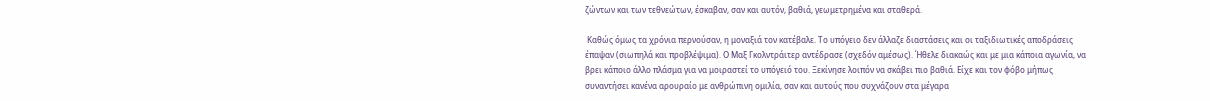ζώντων και των τεθνεώτων, έσκαβαν, σαν και αυτόν, βαθιά, γεωμετρημένα και σταθερά.

 Καθώς όμως τα χρόνια περνούσαν, η μοναξιά τον κατέβαλε. Το υπόγειο δεν άλλαζε διαστάσεις και οι ταξιδιωτικές αποδράσεις έπαψαν (σιωπηλά και προβλέψιμα). Ο Μαξ Γκολντράιτερ αντέδρασε (σχεδόν αμέσως). Ήθελε διακαώς και με μια κάποια αγωνία, να βρει κάποιο άλλο πλάσμα για να μοιραστεί το υπόγειό του. Ξεκίνησε λοιπόν να σκάβει πιο βαθιά. Είχε και τον φόβο μήπως συναντήσει κανένα αρουραίο με ανθρώπινη ομιλία, σαν και αυτούς που συχνάζουν στα μέγαρα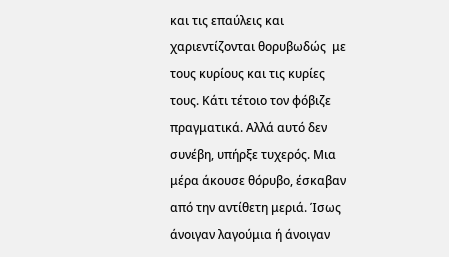και τις επαύλεις και χαριεντίζονται θορυβωδώς  με τους κυρίους και τις κυρίες τους. Κάτι τέτοιο τον φόβιζε πραγματικά. Αλλά αυτό δεν συνέβη, υπήρξε τυχερός. Μια μέρα άκουσε θόρυβο, έσκαβαν από την αντίθετη μεριά. Ίσως άνοιγαν λαγούμια ή άνοιγαν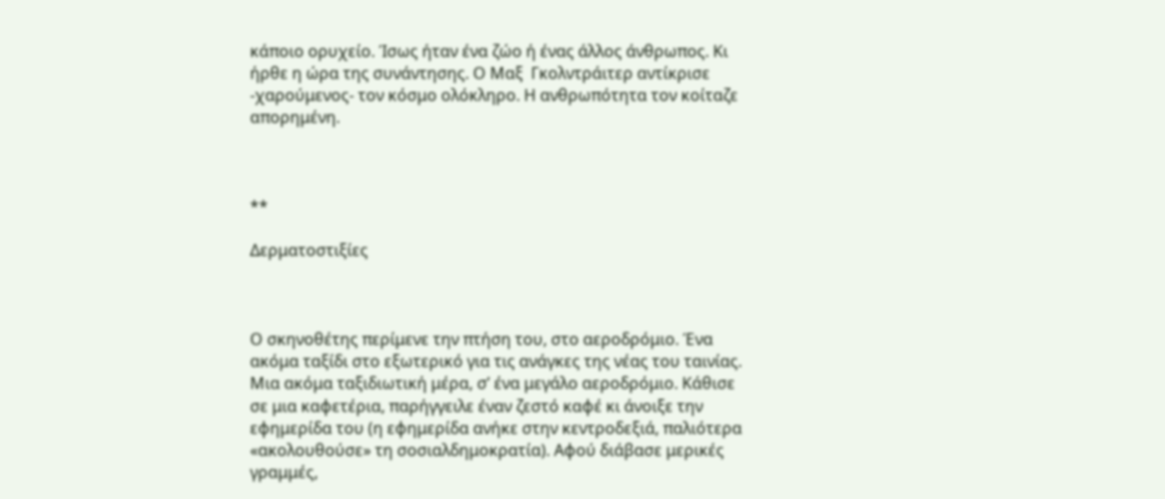κάποιο ορυχείο. Ίσως ήταν ένα ζώο ή ένας άλλος άνθρωπος. Κι ήρθε η ώρα της συνάντησης. Ο Μαξ  Γκολντράιτερ αντίκρισε -χαρούμενος- τον κόσμο ολόκληρο. Η ανθρωπότητα τον κοίταζε απορημένη.



**

Δερματοστιξίες



Ο σκηνοθέτης περίμενε την πτήση του, στο αεροδρόμιο. Ένα ακόμα ταξίδι στο εξωτερικό για τις ανάγκες της νέας του ταινίας. Μια ακόμα ταξιδιωτική μέρα, σ’ ένα μεγάλο αεροδρόμιο. Κάθισε σε μια καφετέρια, παρήγγειλε έναν ζεστό καφέ κι άνοιξε την εφημερίδα του (η εφημερίδα ανήκε στην κεντροδεξιά, παλιότερα «ακολουθούσε» τη σοσιαλδημοκρατία). Αφού διάβασε μερικές γραμμές,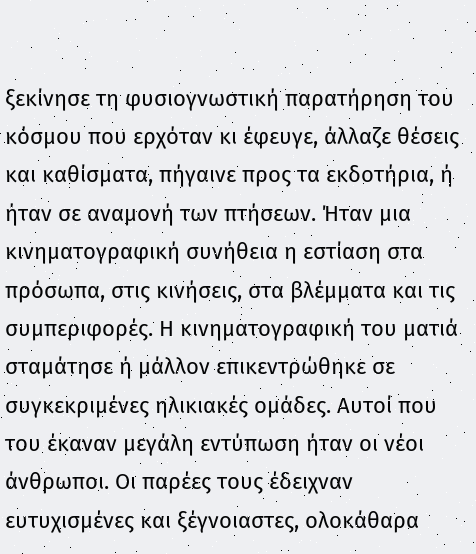ξεκίνησε τη φυσιογνωστική παρατήρηση του κόσμου που ερχόταν κι έφευγε, άλλαζε θέσεις και καθίσματα, πήγαινε προς τα εκδοτήρια, ή ήταν σε αναμονή των πτήσεων. Ήταν μια κινηματογραφική συνήθεια η εστίαση στα πρόσωπα, στις κινήσεις, στα βλέμματα και τις συμπεριφορές. Η κινηματογραφική του ματιά σταμάτησε ή μάλλον επικεντρώθηκε σε συγκεκριμένες ηλικιακές ομάδες. Αυτοί που του έκαναν μεγάλη εντύπωση ήταν οι νέοι άνθρωποι. Οι παρέες τους έδειχναν ευτυχισμένες και ξέγνοιαστες, ολοκάθαρα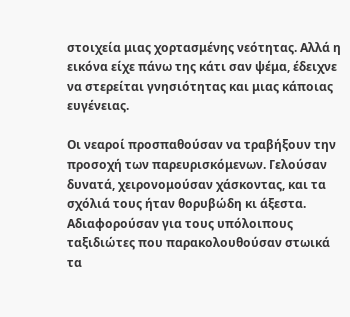στοιχεία μιας χορτασμένης νεότητας. Αλλά η εικόνα είχε πάνω της κάτι σαν ψέμα, έδειχνε να στερείται γνησιότητας και μιας κάποιας ευγένειας.

Οι νεαροί προσπαθούσαν να τραβήξουν την προσοχή των παρευρισκόμενων. Γελούσαν δυνατά, χειρονομούσαν χάσκοντας, και τα σχόλιά τους ήταν θορυβώδη κι άξεστα. Αδιαφορούσαν για τους υπόλοιπους ταξιδιώτες που παρακολουθούσαν στωικά τα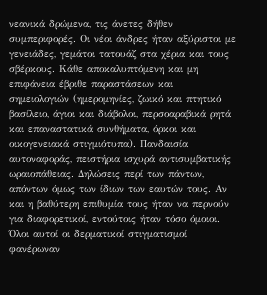νεανικά δρώμενα, τις άνετες δήθεν συμπεριφορές. Οι νέοι άνδρες ήταν αξύριστοι με γενειάδες, γεμάτοι τατουάζ στα χέρια και τους σβέρκους. Κάθε αποκαλυπτόμενη και μη επιφάνεια έβριθε παραστάσεων και σημειολογιών (ημερομηνίες, ζωικό και πτητικό βασίλειο, άγιοι και διάβολοι, περσοαραβικά ρητά και επαναστατικά συνθήματα, όρκοι και οικογενειακά στιγμιότυπα). Πανδαισία αυτοναφοράς, πειστήρια ισχυρά αντισυμβατικής ωραιοπάθειας. Δηλώσεις περί των πάντων, απόντων όμως των ίδιων των εαυτών τους. Αν και η βαθύτερη επιθυμία τους ήταν να περνούν για διαφορετικοί, εντούτοις ήταν τόσο όμοιοι. Όλοι αυτοί οι δερματικοί στιγματισμοί φανέρωναν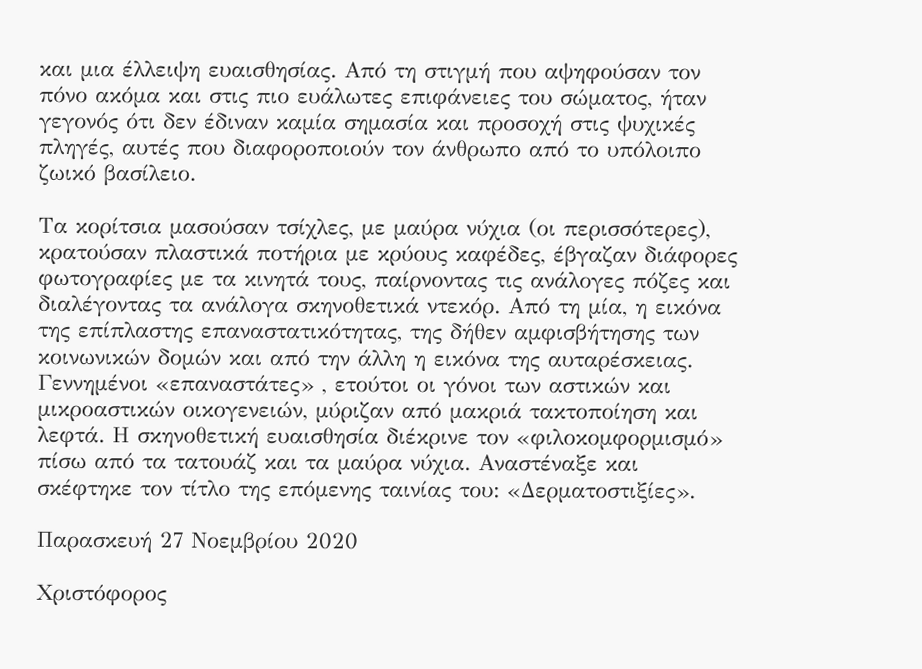και μια έλλειψη ευαισθησίας. Από τη στιγμή που αψηφούσαν τον πόνο ακόμα και στις πιο ευάλωτες επιφάνειες του σώματος, ήταν γεγονός ότι δεν έδιναν καμία σημασία και προσοχή στις ψυχικές πληγές, αυτές που διαφοροποιούν τον άνθρωπο από το υπόλοιπο ζωικό βασίλειο.

Τα κορίτσια μασούσαν τσίχλες, με μαύρα νύχια (οι περισσότερες), κρατούσαν πλαστικά ποτήρια με κρύους καφέδες, έβγαζαν διάφορες φωτογραφίες με τα κινητά τους, παίρνοντας τις ανάλογες πόζες και διαλέγοντας τα ανάλογα σκηνοθετικά ντεκόρ. Από τη μία, η εικόνα της επίπλαστης επαναστατικότητας, της δήθεν αμφισβήτησης των κοινωνικών δομών και από την άλλη η εικόνα της αυταρέσκειας. Γεννημένοι «επαναστάτες» , ετούτοι οι γόνοι των αστικών και μικροαστικών οικογενειών, μύριζαν από μακριά τακτοποίηση και λεφτά. Η σκηνοθετική ευαισθησία διέκρινε τον «φιλοκομφορμισμό» πίσω από τα τατουάζ και τα μαύρα νύχια. Αναστέναξε και σκέφτηκε τον τίτλο της επόμενης ταινίας του: «Δερματοστιξίες».

Παρασκευή 27 Νοεμβρίου 2020

Χριστόφορος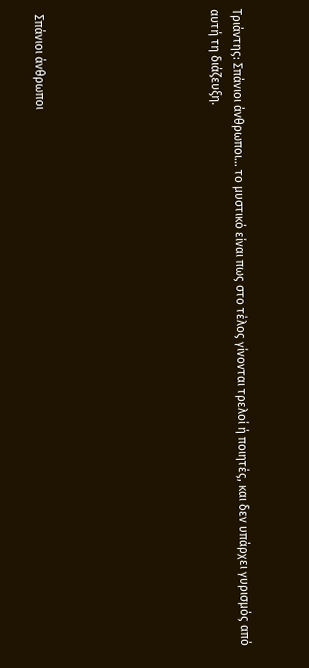Τριάντης: Σπάνιοι άνθρωποι… το μυστικό είναι πως στο τέλος γίνονται τρελοί ή ποιητές, και δεν υπάρχει γυρισμός από αυτή τη διάζευξη.







 Σπάνιοι άνθρωποι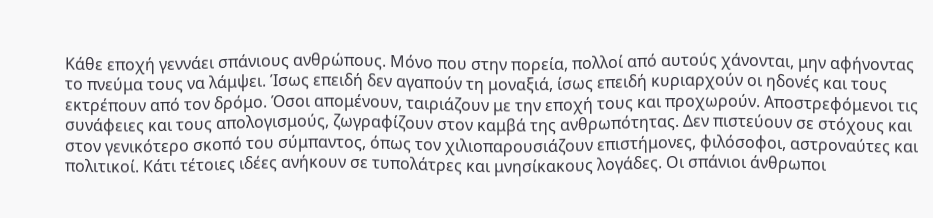Κάθε εποχή γεννάει σπάνιους ανθρώπους. Μόνο που στην πορεία, πολλοί από αυτούς χάνονται, μην αφήνοντας το πνεύμα τους να λάμψει. Ίσως επειδή δεν αγαπούν τη μοναξιά, ίσως επειδή κυριαρχούν οι ηδονές και τους εκτρέπουν από τον δρόμο. Όσοι απομένουν, ταιριάζουν με την εποχή τους και προχωρούν. Αποστρεφόμενοι τις συνάφειες και τους απολογισμούς, ζωγραφίζουν στον καμβά της ανθρωπότητας. Δεν πιστεύουν σε στόχους και στον γενικότερο σκοπό του σύμπαντος, όπως τον χιλιοπαρουσιάζουν επιστήμονες, φιλόσοφοι, αστροναύτες και πολιτικοί. Κάτι τέτοιες ιδέες ανήκουν σε τυπολάτρες και μνησίκακους λογάδες. Οι σπάνιοι άνθρωποι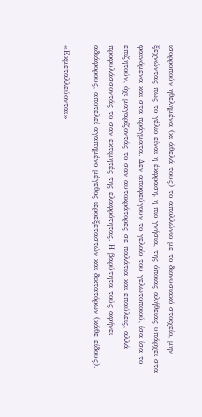ισορροπούν ηθελημένα (κι άθελά τους) το απολλώνιο με το διονυσιακό στοιχείο, μην ξεχνώντας πως το γέλιο είναι η έκφραση, η πιο γνήσια, της όποιας αλήθειας υπάρχει στα φαινόμενα και στα πράγματα. Δεν αποφεύγουν το γελοίο του γελωτοποιού, ίσα ίσα το επιζητούν, όχι μαγαρίζοντάς το σαν αυτοκράτορες σε παλάτια και επαύλεις, αλλά προφυλάσσοντάς το σαν εκτιμητές της ελαφρότητας. Η βαρύτητα τούς αφήνει αδιάφορους, αποτελεί αγαπημένο μέγεθος ιεροεξεταστών και δικτατόρων (κάθε είδους).

«Εκμεταλλεύονται»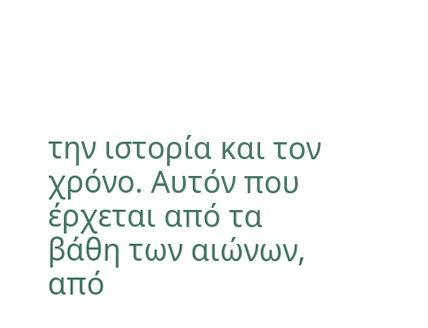την ιστορία και τον χρόνο. Αυτόν που έρχεται από τα βάθη των αιώνων, από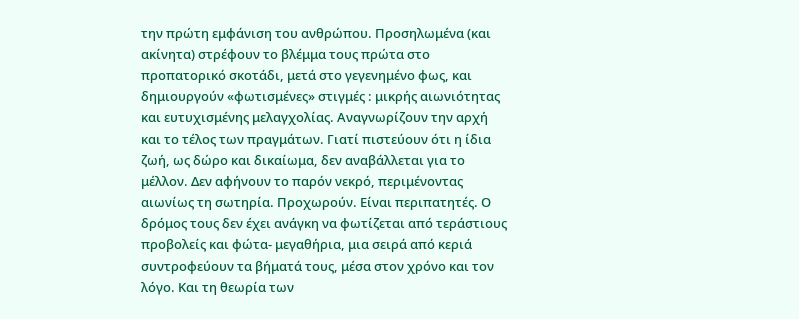την πρώτη εμφάνιση του ανθρώπου. Προσηλωμένα (και ακίνητα) στρέφουν το βλέμμα τους πρώτα στο προπατορικό σκοτάδι, μετά στο γεγενημένο φως, και δημιουργούν «φωτισμένες» στιγμές : μικρής αιωνιότητας και ευτυχισμένης μελαγχολίας. Αναγνωρίζουν την αρχή και το τέλος των πραγμάτων. Γιατί πιστεύουν ότι η ίδια ζωή, ως δώρο και δικαίωμα, δεν αναβάλλεται για το μέλλον. Δεν αφήνουν το παρόν νεκρό, περιμένοντας αιωνίως τη σωτηρία. Προχωρούν. Είναι περιπατητές. Ο δρόμος τους δεν έχει ανάγκη να φωτίζεται από τεράστιους προβολείς και φώτα- μεγαθήρια, μια σειρά από κεριά συντροφεύουν τα βήματά τους, μέσα στον χρόνο και τον λόγο. Και τη θεωρία των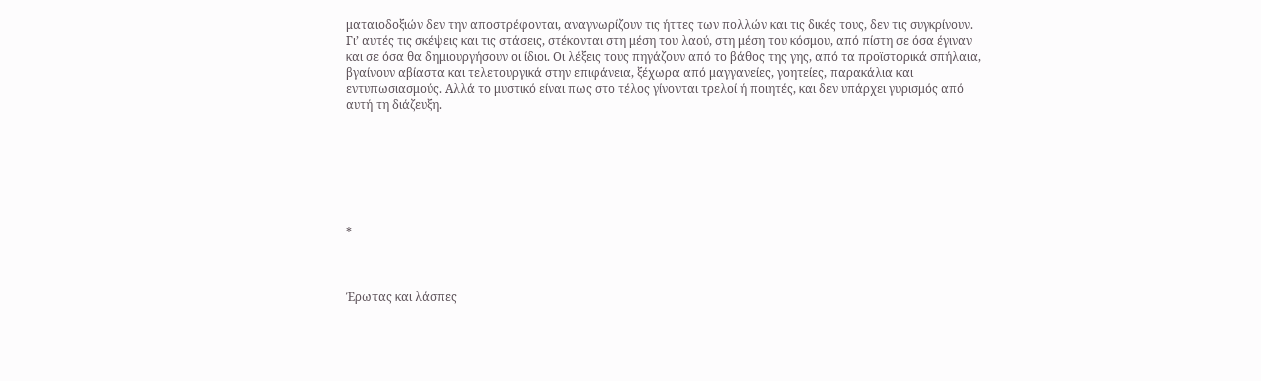ματαιοδοξιών δεν την αποστρέφονται, αναγνωρίζουν τις ήττες των πολλών και τις δικές τους, δεν τις συγκρίνουν. Γι’ αυτές τις σκέψεις και τις στάσεις, στέκονται στη μέση του λαού, στη μέση του κόσμου, από πίστη σε όσα έγιναν και σε όσα θα δημιουργήσουν οι ίδιοι. Οι λέξεις τους πηγάζουν από το βάθος της γης, από τα προϊστορικά σπήλαια, βγαίνουν αβίαστα και τελετουργικά στην επιφάνεια, ξέχωρα από μαγγανείες, γοητείες, παρακάλια και εντυπωσιασμούς. Αλλά το μυστικό είναι πως στο τέλος γίνονται τρελοί ή ποιητές, και δεν υπάρχει γυρισμός από αυτή τη διάζευξη.







*



Έρωτας και λάσπες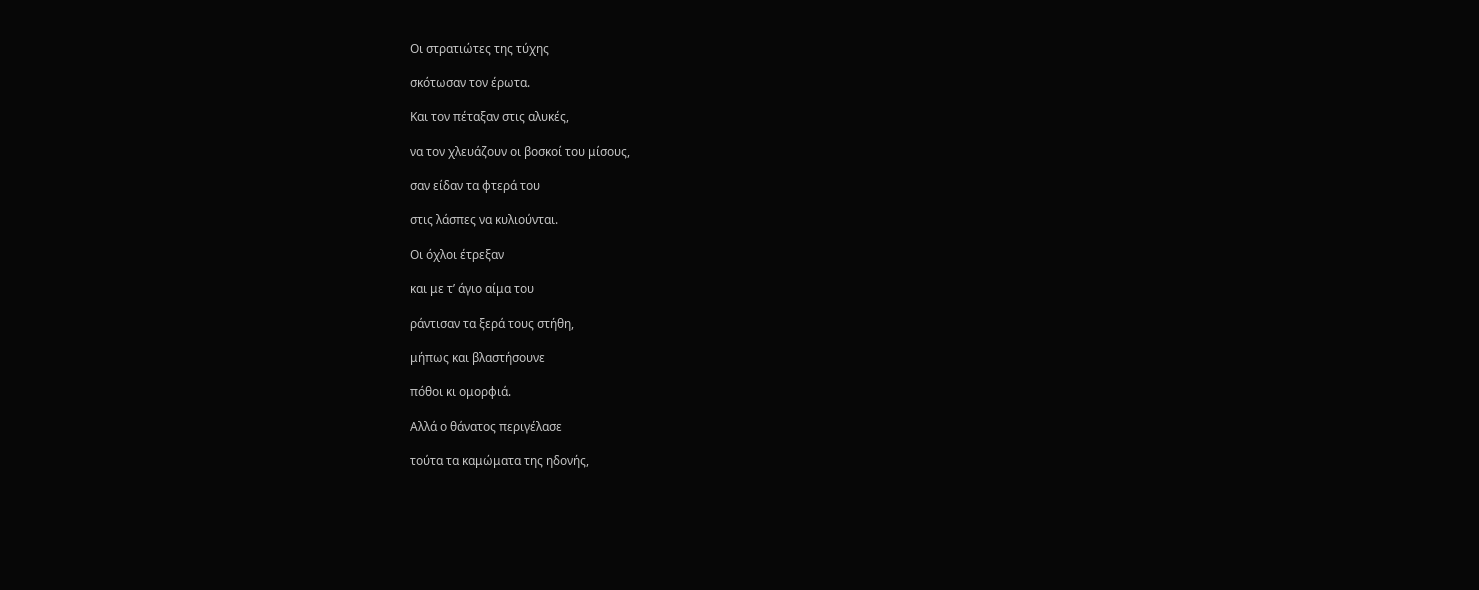Οι στρατιώτες της τύχης

σκότωσαν τον έρωτα.

Και τον πέταξαν στις αλυκές,

να τον χλευάζουν οι βοσκοί του μίσους,

σαν είδαν τα φτερά του

στις λάσπες να κυλιούνται.

Οι όχλοι έτρεξαν

και με τ’ άγιο αίμα του

ράντισαν τα ξερά τους στήθη,

μήπως και βλαστήσουνε

πόθοι κι ομορφιά.

Αλλά ο θάνατος περιγέλασε

τούτα τα καμώματα της ηδονής,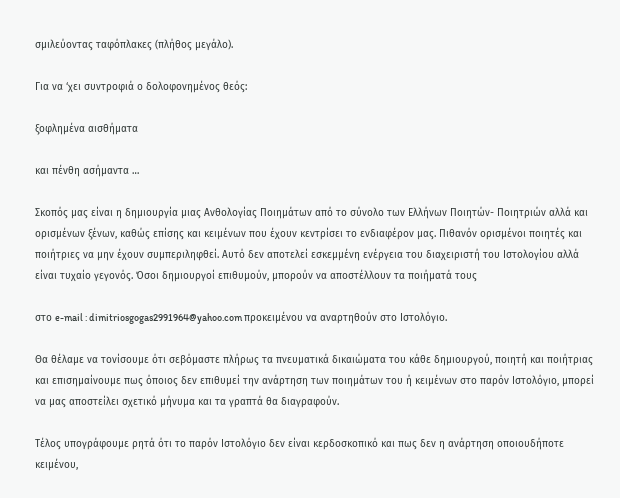σμιλεύοντας ταφόπλακες (πλήθος μεγάλο).

Για να ‘χει συντροφιά ο δολοφονημένος θεός:

ξοφλημένα αισθήματα

και πένθη ασήμαντα …

Σκοπός μας είναι η δημιουργία μιας Ανθολογίας Ποιημάτων από το σύνολο των Ελλήνων Ποιητών- Ποιητριών αλλά και ορισμένων ξένων, καθώς επίσης και κειμένων που έχουν κεντρίσει το ενδιαφέρον μας. Πιθανόν ορισμένοι ποιητές και ποιήτριες να μην έχουν συμπεριληφθεί. Αυτό δεν αποτελεί εσκεμμένη ενέργεια του διαχειριστή του Ιστολογίου αλλά είναι τυχαίο γεγονός. Όσοι δημιουργοί επιθυμούν, μπορούν να αποστέλλουν τα ποιήματά τους

στο e-mail : dimitriosgogas2991964@yahoo.com προκειμένου να αναρτηθούν στο Ιστολόγιο.

Θα θέλαμε να τονίσουμε ότι σεβόμαστε πλήρως τα πνευματικά δικαιώματα του κάθε δημιουργού, ποιητή και ποιήτριας και επισημαίνουμε πως όποιος δεν επιθυμεί την ανάρτηση των ποιημάτων του ή κειμένων στο παρόν Ιστολόγιο, μπορεί να μας αποστείλει σχετικό μήνυμα και τα γραπτά θα διαγραφούν.

Τέλος υπογράφουμε ρητά ότι το παρόν Ιστολόγιο δεν είναι κερδοσκοπικό και πως δεν η ανάρτηση οποιουδήποτε κειμένου,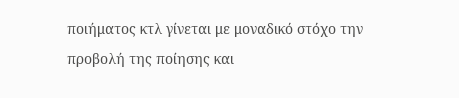ποιήματος κτλ γίνεται με μοναδικό στόχο την προβολή της ποίησης και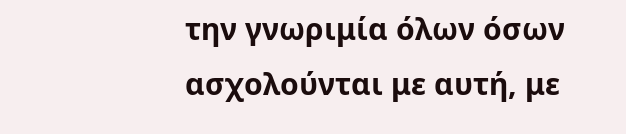την γνωριμία όλων όσων ασχολούνται με αυτή, με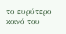το ευρύτερο κοινό του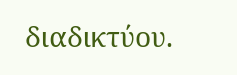διαδικτύου.